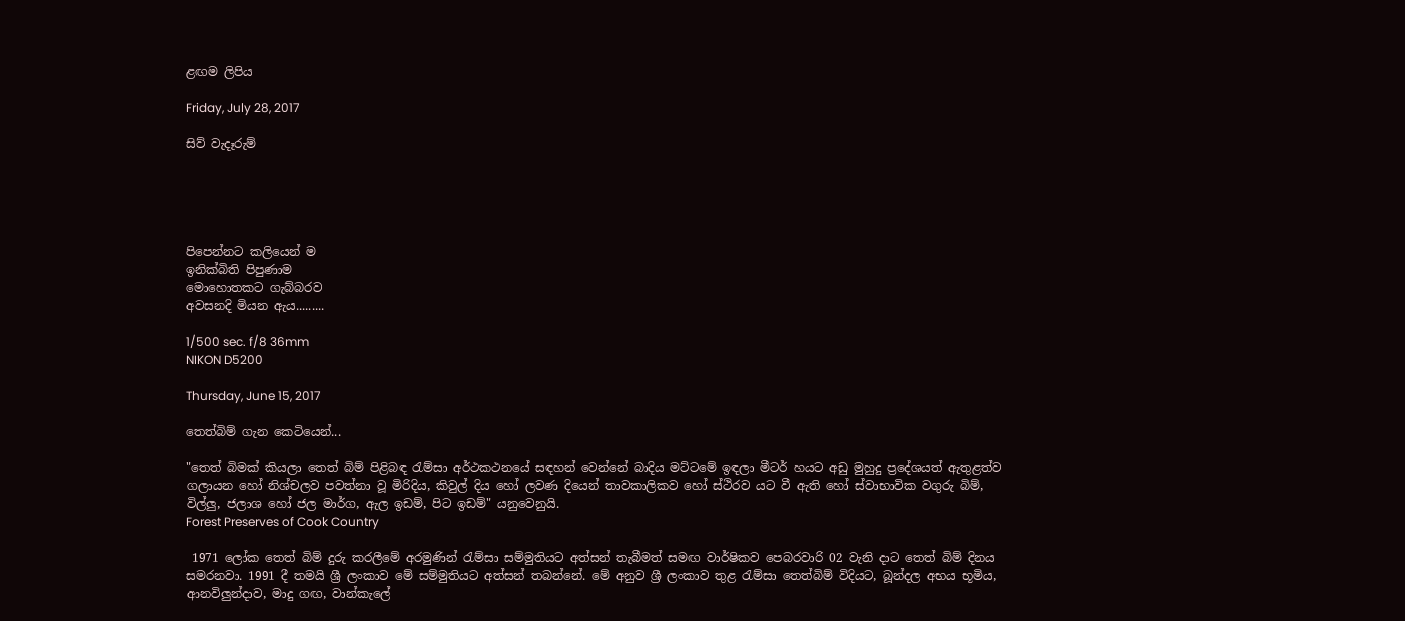ළඟම ලිපිය

Friday, July 28, 2017

සිව් වැදෑරුම්





පිපෙන්නට කලියෙන් ම
ඉනික්බිති පිපුණාම
මොහොතකට ගැබ්බරව
අවසනදි මියන ඇය.........

1/500 sec. f/8 36mm
NIKON D5200

Thursday, June 15, 2017

තෙත්බිම් ගැන කෙටියෙන්...

"තෙත් බිමක් කියලා තෙත් බිම් පිළිබඳ රැම්සා අර්ථකථනයේ සඳහන් වෙන්නේ බාදිය මට්ටමේ ඉඳලා මීටර් හයට අඩු මුහුදු ප්‍රදේශයත් ඇතුළත්ව ගලායන හෝ නිශ්චලව පවත්නා වූ මිරිදිය, කිවුල් දිය හෝ ලවණ දියෙන් තාවකාලිකව හෝ ස්ථිරව යට වී ඇති හෝ ස්වාභාවික වගුරු බිම්, විල්ලු, ජලාශ හෝ ජල මාර්ග, ඇල ඉඩම්, පිට ඉඩම්" යනුවෙනුයි.
Forest Preserves of Cook Country

 1971 ලෝක තෙත් බිම් දුරු කරලීමේ අරමුණින් රැම්සා සම්මුතියට අත්සන් තැබීමත් සමඟ වාර්ෂිකව පෙබරවාරි 02 වැනි දාට තෙත් බිම් දිනය සමරනවා. 1991 දී තමයි ශ්‍රී ලංකාව මේ සම්මුතියට අත්සන් තබන්නේ. මේ අනුව ශ්‍රී ලංකාව තුළ රැම්සා තෙත්බිම් විදියට, බූන්දල අභය භූමිය, ආනවිලුන්දාව, මාදු ගඟ, වාන්කැලේ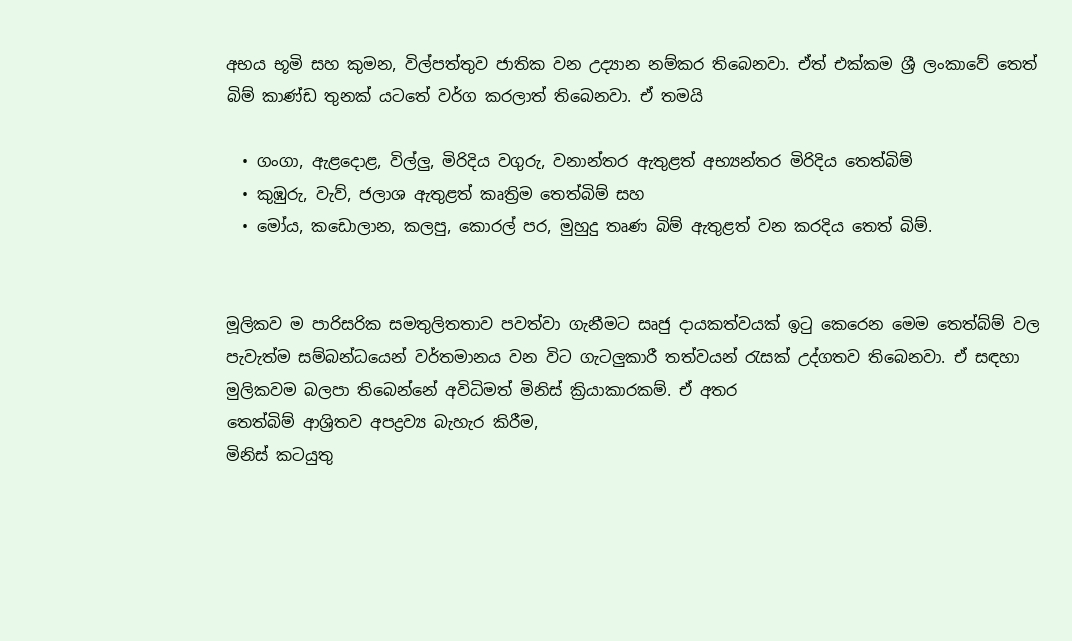අභය භූමි සහ කුමන, විල්පත්තුව ජාතික වන උද්‍යාන නම්කර තිබෙනවා. ඒත් එක්කම ශ්‍රී ලංකාවේ තෙත් බිම් කාණ්ඩ තුනක් යටතේ වර්ග කරලාත් තිබෙනවා. ඒ තමයි

  • ගංගා, ඇළදොළ, විල්ලු, මිරිදිය වගුරු, වනාන්තර ඇතුළත් අභ්‍යන්තර මිරිදිය තෙත්බිම්
  • කුඹුරු, වැව්, ජලාශ ඇතුළත් කෘත්‍රිම තෙත්බිම් සහ
  • මෝය, කඩොලාන, කලපු, කොරල් පර, මුහුදු තෘණ බිම් ඇතුළත් වන කරදිය තෙත් බිම්.


මූලිකව ම පාරිසරික සමතුලිතතාව පවත්වා ගැනීමට සෘජු දායකත්වයක් ඉටු කෙරෙන මෙම තෙත්බ්ම් වල පැවැත්ම සම්බන්ධයෙන් වර්තමානය වන විට ගැ‍ටලුකාරී තත්වයන් රැසක් උද්ගතව තිබෙනවා. ඒ සඳහා මුලිකවම බලපා තිබෙන්නේ අවිධිමත් මිනිස් ක්‍රියාකාරකම්. ඒ අතර
තෙත්බිම් ආශ්‍රිතව අපද්‍රව්‍ය බැහැර කිරීම,
මිනිස් කටයුතු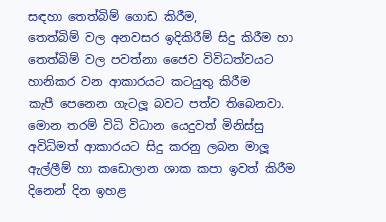සඳහා තෙත්බිම් ගොඩ කිරීම,
තෙත්බිම් වල අනවසර ඉදිකිරීම් සිදු කිරීම හා
තෙත්බිම් වල පවත්නා ජෛව විවිධත්වයට හානිකර වන ආකාරයට කටයුතු කිරීම
කැපී පෙනෙන ගැටලූ බවට පත්ව තිබෙනවා. මොන තරම් විධි විධාන යෙදුවත් මිනිස්සු අවිධිමත් ආකාරයට සිදු කරනු ලබන මාලූ ඇල්ලීම් හා කඩොලාන ශාක කපා ඉවත් කිරීම දිනෙන් දින ඉහළ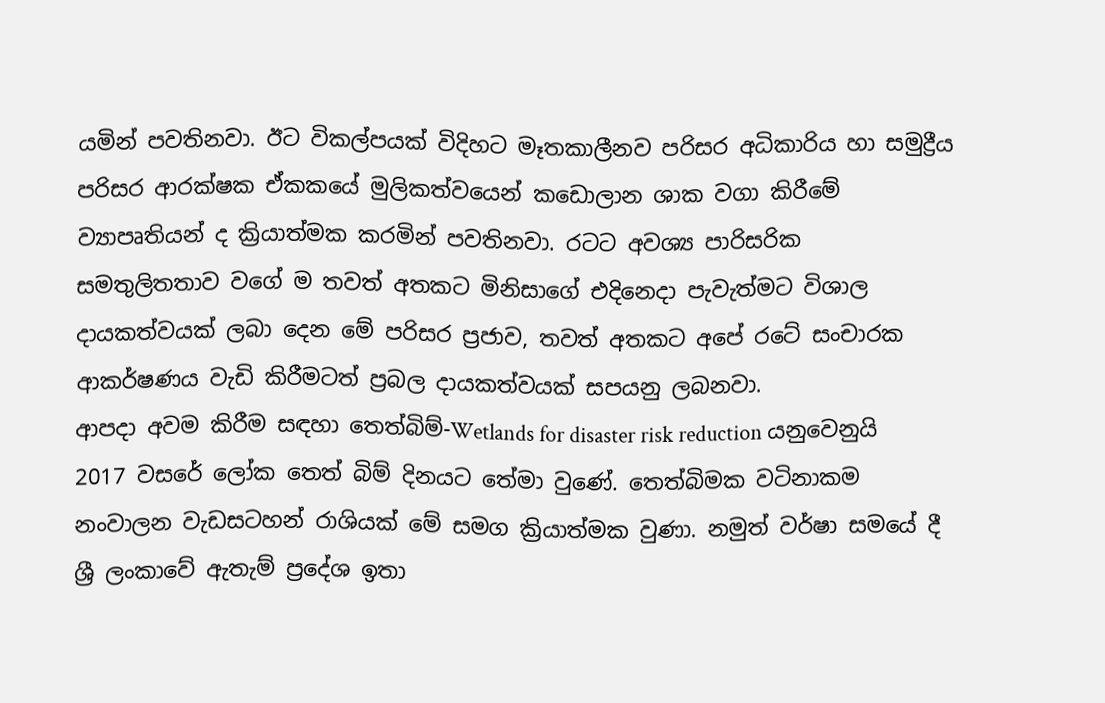යමින් පවතිනවා. ඊට විකල්පයක් විදිහට මෑතකාලීනව පරිසර අධිකාරිය හා සමුද්‍රීය පරිසර ආරක්ෂක ඒකකයේ මුලිකත්වයෙන් කඩොලාන ශාක වගා කිරීමේ ව්‍යාපෘතියන් ද ක්‍රියාත්මක කරමින් පවතිනවා. රටට අවශ්‍ය පාරිසරික සමතුලිතතාව වගේ ම තවත් අතකට මිනිසාගේ එදිනෙදා පැවැත්මට විශාල දායකත්වයක් ලබා දෙන මේ පරිසර ප්‍රජාව, තවත් අතකට අපේ රටේ සංචාරක ආකර්ෂණය වැඩි කිරීමටත් ප්‍රබල දායකත්වයක් සපයනු ලබනවා.
ආපදා අවම කිරීම සඳහා තෙත්බිම්-Wetlands for disaster risk reduction යනුවෙනුයි 2017 වසරේ ලෝක තෙත් බිම් දිනයට තේමා වුණේ. තෙත්බිමක වටිනාකම නංවාලන වැඩසටහන් රාශියක් මේ සමග ක්‍රියාත්මක වුණා. නමුත් වර්ෂා සමයේ දී ශ්‍රී ලංකාවේ ඇතැම් ප්‍රදේශ ඉතා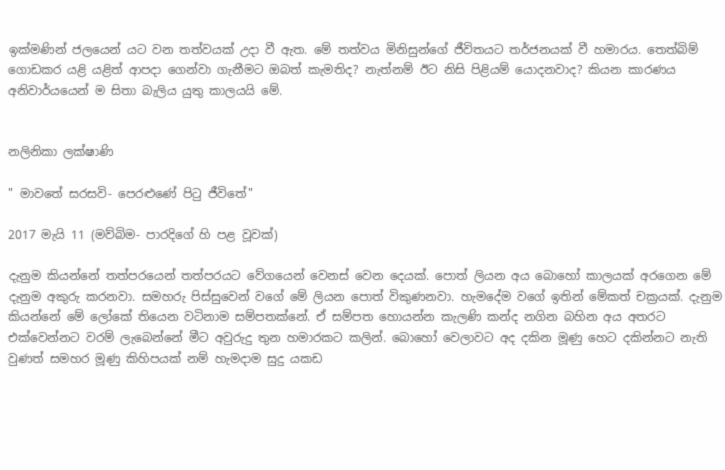ඉක්මණින් ජලයෙන් යට වන තත්වයක් උදා වී ඇත. මේ තත්වය මිනිසුන්ගේ ජීවිතයට තර්ජනයක් වී හමාරය. තෙත්බිම් ගොඩකර යළි යළිත් ආපදා ගෙන්වා ගැනීමට ඔබත් කැමතිද? නැත්නම් ඊට නිසි පිළියම් යොදනවාද? කියන කාරණය අනිවාර්යයෙන් ම සිතා බැලිය යුතු කාලයයි මේ.


නලිනිකා ලක්ෂාණි

" මාවතේ සරසවි- පෙරළුණේ පිටු ජීවිතේ"

2017 මැයි 11 (මව්බිම- පාරදිගේ හි පළ වූවක්)

දැනුම කියන්නේ තත්පරයෙන් තත්පරයට වේගයෙන් වෙනස් වෙන දෙයක්. පොත් ලියන අය බොහෝ කාලයක් අරගෙන මේ දැනුම අකුරු කරනවා. සමහරු පිස්සුවෙන් වගේ මේ ලියන පොත් විකුණනවා. හැමදේම වගේ ඉතින් මේකත් චක්‍රයක්. දැනුම කියන්නේ මේ ලෝකේ තියෙන වටිනාම සම්පතක්නේ. ඒ සම්පත හොයන්න කැලණි කන්ද නගින බහින අය අතරට එක්වෙන්නට වරම් ලැබෙන්නේ මීට අවුරුදු තුන හමාරකට කලින්. බොහෝ වෙලාවට අද දකින මූණු හෙට දකින්නට නැති වුණත් සමහර මූණු කිහිපයක් නම් හැමදාම සුදු යකඩ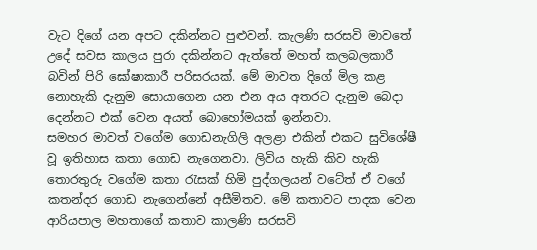වැට දිගේ යන අපට දකින්නට පුළුවන්. කැලණි සරසවි මාවතේ උදේ සවස කාලය පුරා දකින්නට ඇත්තේ මහත් කලබලකාරී බවින් පිරි ඝෝෂාකාරී පරිසරයක්. මේ මාවත දිගේ මිල කළ නොහැකි දැනුම සොයාගෙන යන එන අය අතරට දැනුම බෙදා දෙන්නට එක් වෙන අයත් බොහෝමයක් ඉන්නවා.
සමහර මාවත් වගේම ගොඩනැගිලි අලළා එකින් එකට සුවිශේෂී වූ ඉතිහාස කතා ගොඩ නැගෙනවා. ලිවිය හැකි කිව හැකි තොරතුරු වගේම කතා රැසක් හිමි පුද්ගලයන් වටේත් ඒ වගේ කතන්දර ගොඩ නැගෙන්නේ අසීමිතව. මේ කතාවට පාදක වෙන ආරියපාල මහතාගේ කතාව කාලණි සරසවි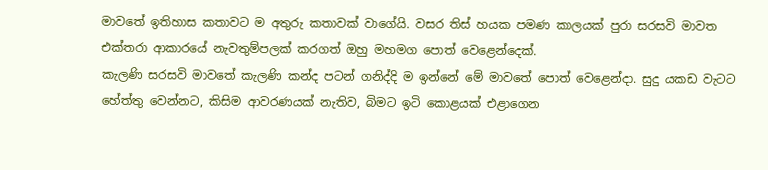මාවතේ ඉතිහාස කතාවට ම අතුරු කතාවක් වාගේයි. වසර තිස් හයක පමණ කාලයක් පුරා සරසවි මාවත එක්තරා ආකාරයේ නැවතුම්පලක් කරගත් ඔහු මහමග පොත් වෙළෙන්දෙක්.
කැලණි සරසවි මාවතේ කැලණි කන්ද පටන් ගනිද්දි ම ඉන්නේ මේ මාවතේ පොත් වෙළෙන්දා. සුදු යකඩ වැටට හේත්තු වෙන්නට, කිසිම ආවරණයක් නැතිව, බිමට ඉටි කොළයක් එළාගෙන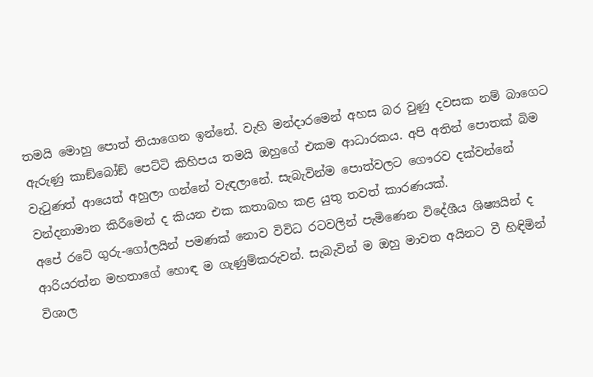තමයි මොහු පොත් තියාගෙන ඉන්නේ. වැහි මන්දාරමෙන් අහස බර වුණු දවසක නම් බාගෙට ඇරුණු කාඞ්බෝඞ් පෙට්ටි කිහිපය තමයි ඔහුගේ එකම ආධාරකය. අපි අතින් පොතක් බිම වැටුණත් ආයෙත් අහුලා ගන්නේ වැඳලානේ. සැබැවින්ම පොත්වලට ගෞරව දක්වන්නේ වන්දනාමාන කිරීමෙන් ද කියන එක කතාබහ කළ යුතු තවත් කාරණයක්.
අපේ රටේ ගුරු-ගෝලයින් පමණක් නොව විවිධ රටවලින් පැමිණෙන විදේශීය ශිෂ්‍යයින් ද ආරියරත්න මහතාගේ හොඳ ම ගැණුම්කරුවන්. සැබැවින් ම ඔහු මාවත අයිනට වී හිඳිමින් විශාල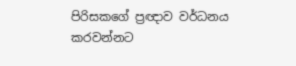පිරිසකගේ ප්‍රඥාව වර්ධනය කරවන්නට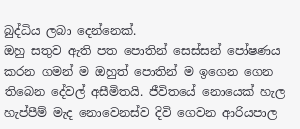බුද්ධිය ලබා දෙන්නෙක්.
ඔහු සතුව ඇති පත පොතින් සෙස්සන් පෝෂණය කරන ගමන් ම ඔහුත් පොතින් ම ඉගෙන ගෙන තිබෙන දේවල් අසීමිතයි. ජීවිතයේ නොයෙක් හැල හැප්පීම් මැද නොවෙනස්ව දිවි ගෙවන ආරියපාල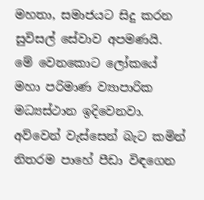මහතා, සමාජයට සිදු කරන සුවිසල් සේවාව අපමණයි.
මේ වෙනකොට ලෝකයේ මහා පරිමාණ ව්‍යාපාරික මධ්‍යස්ථාන ඉදිවෙනවා. අව්වෙන් වැස්සෙන් බැට කමින් නිතරම පාහේ පීඩා විඳගෙන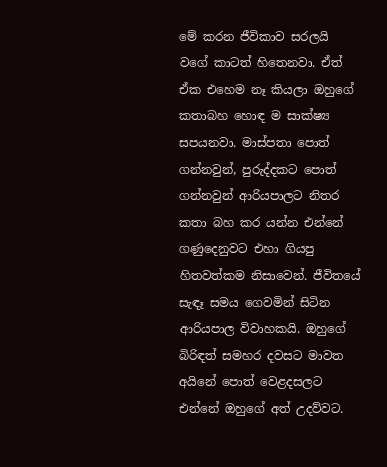මේ කරන ජීවිකාව සරලයි වගේ කාටත් හිතෙනවා. ඒත් ඒක එහෙම නෑ කියලා ඔහුගේ කතාබහ හොඳ ම සාක්ෂ්‍ය සපයනවා. මාස්පතා පොත් ගන්නවුන්, පුරුද්දකට පොත් ගන්නවුන් ආරියපාලට නිතර කතා බහ කර යන්න එන්නේ ගණුදෙනුවට එහා ගියපු හිතවත්කම නිසාවෙන්. ජීවිතයේ සැඳෑ සමය ගෙවමින් සිටින ආරියපාල විවාහකයි. ඔහුගේ බිරිඳත් සමහර දවසට මාවත අයිනේ පොත් වෙළදසලට එන්නේ ඔහුගේ අත් උදව්වට.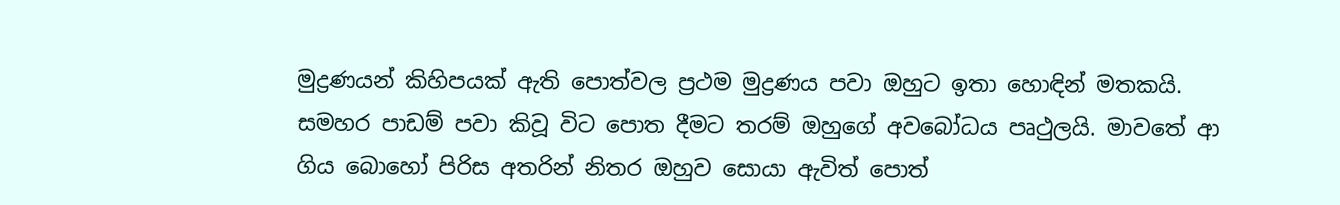මුද්‍රණයන් කිහිපයක් ඇති පොත්වල ප්‍රථම මුද්‍රණය පවා ඔහුට ඉතා හොඳින් මතකයි. සමහර පාඩම් පවා කිවූ විට පොත දීමට තරම් ඔහුගේ අවබෝධය පෘථුලයි. මාවතේ ආ ගිය බොහෝ පිරිස අතරින් නිතර ඔහුව සොයා ඇවිත් පොත්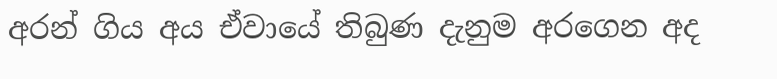අරන් ගිය අය ඒවායේ තිබුණ දැනුම අරගෙන අද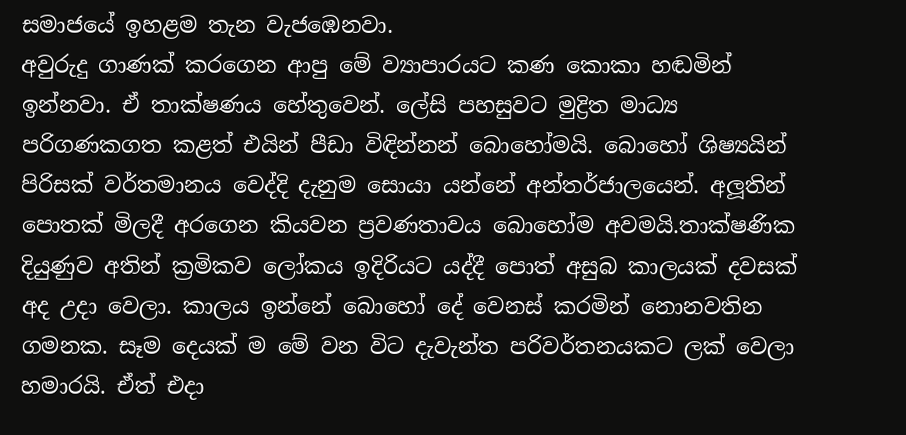සමාජයේ ඉහළම තැන වැජඹෙනවා.
අවුරුදු ගාණක් කරගෙන ආපු මේ ව්‍යාපාරයට කණ කොකා හඬමින් ඉන්නවා. ඒ තාක්ෂණය හේතුවෙන්. ලේසි පහසුවට මුද්‍රිත මාධ්‍ය පරිගණකගත කළත් එයින් පීඩා විඳින්නන් බොහෝමයි. බොහෝ ශිෂ්‍යයින් පිරිසක් වර්තමානය වෙද්දි දැනුම සොයා යන්නේ අන්තර්ජාලයෙන්. අලූතින් පොතක් මිලදී අරගෙන කියවන ප්‍රවණතාවය බොහෝම අවමයි.තාක්ෂණික දියුණුව අතින් ක්‍රමිකව ලෝකය ඉදිරියට යද්දී පොත් අසුබ කාලයක් දවසක් අද උදා වෙලා. කාලය ඉන්නේ බොහෝ දේ වෙනස් කරමින් නොනවතින ගමනක. සෑම දෙයක් ම මේ වන විට දැවැන්ත පරිවර්තනයකට ලක් වෙලා හමාරයි. ඒත් එදා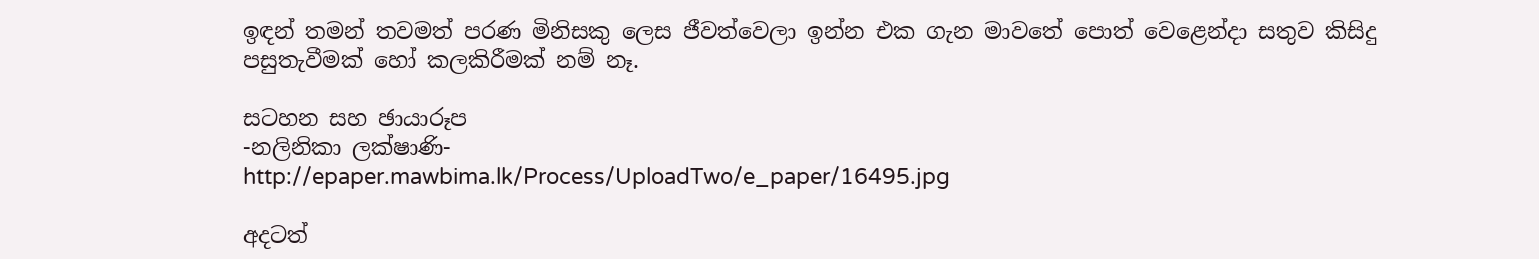ඉඳන් තමන් තවමත් පරණ මිනිසකු ලෙස ජීවත්වෙලා ඉන්න එක ගැන මාවතේ පොත් වෙළෙන්දා සතුව කිසිදු පසුතැවීමක් හෝ කලකිරීමක් නම් නෑ.

සටහන සහ ඡායාරූප
-නලිනිකා ලක්ෂාණි-
http://epaper.mawbima.lk/Process/UploadTwo/e_paper/16495.jpg

අදටත්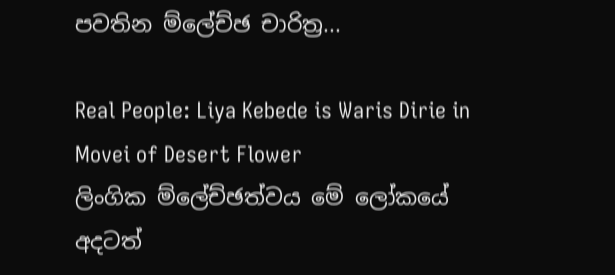පවතින ම්ලේච්ඡ චාරිත්‍ර...

Real People: Liya Kebede is Waris Dirie in Movei of Desert Flower
ලිංගික ම්ලේච්ඡත්වය මේ ලෝකයේ අදටත්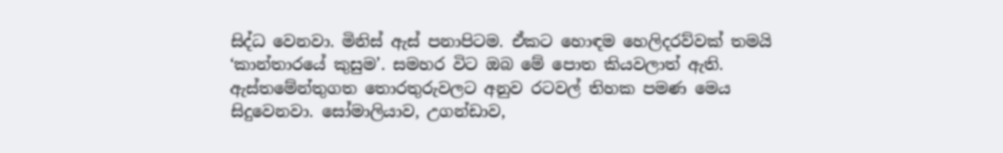සිද්ධ වෙනවා. මිනිස් ඇස් පනාපිටම. ඒකට හොඳම හෙලිදරව්වක් තමයි ‘කාන්තාරයේ කුසුම’. සමහර විට ඔබ මේ පොත කියවලාත් ඇති. ඇස්තමේන්තුගත තොරතුරුවලට අනුව රටවල් තිහක පමණ මෙය සිදුවෙනවා. සෝමාලියාව, උගන්ඩාව,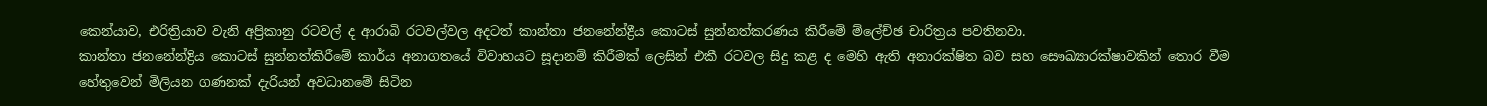කෙන්යාව, එරිත්‍රියාව වැනි අප්‍රිකානු රටවල් ද ආරාබි රටවල්වල අදටත් කාන්තා ජනනේන්ද්‍රීය කොටස් සුන්නත්කරණය කිරීමේ ම්ලේච්ඡ චාරිත්‍රය පවතිනවා.
කාන්තා ජනනේන්ද්‍රිය කොටස් සුන්නත්කිරීමේ කාර්ය අනාගතයේ විවාහයට සූදානම් කිරීමක් ලෙසින් එකී රටවල සිදු කළ ද මෙහි ඇති අනාරක්ෂිත බව සහ සෞඛ්‍යාරක්ෂාවකින් තොර වීම හේතුවෙන් මිලියන ගණනක් දැරියන් අවධානමේ සිටින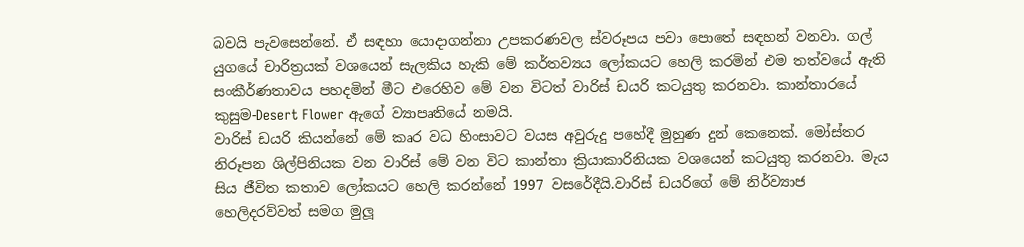බවයි පැවසෙන්නේ. ඒ සඳහා යොදාගන්නා උපකරණවල ස්වරූපය පවා පොතේ සඳහන් වනවා. ගල් යුගයේ චාරිත්‍රයක් වශයෙන් සැලකිය හැකි මේ කර්තව්‍යය ලෝකයට හෙලි කරමින් එම තත්වයේ ඇති සංකීර්ණතාවය පහදමින් මීට එරෙහිව මේ වන විටත් වාරිස් ඩයරි කටයුතු කරනවා. කාන්තාරයේ කුසුම-Desert Flower ඇගේ ව්‍යාපෘතියේ නමයි.
වාරිස් ඩයරි කියන්නේ මේ කෘර වධ හිංසාවට වයස අවුරුදු පහේදී මුහුණ දුන් කෙනෙක්. මෝස්තර නිරූපන ශිල්පිනියක වන වාරිස් මේ වන විට කාන්තා ක්‍රියාකාරිනියක වශයෙන් කටයුතු කරනවා. මැය සිය ජීවිත කතාව ලෝකයට හෙලි කරන්නේ 1997 වසරේදීයි.වාරිස් ඩයරිගේ මේ නිර්ව්‍යාජ හෙලිදරව්වත් සමග මුලූ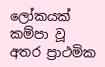ලෝකයක් කම්පා වූ අතර ප්‍රාථමික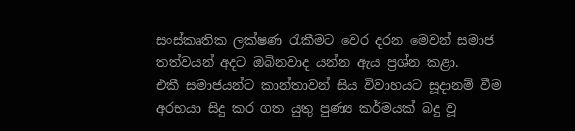සංස්කෘතික ලක්ෂණ රැකීමට වෙර දරන මෙවන් සමාජ තත්වයන් අදට ඔබිනවාද යන්න ඇය ප්‍රශ්න කළා.
එකී සමාජයන්ට කාන්තාවන් සිය විවාහයට සූදානම් වීම අරභයා සිදු කර ගත යුතු පුණ්‍ය කර්මයක් බදු වූ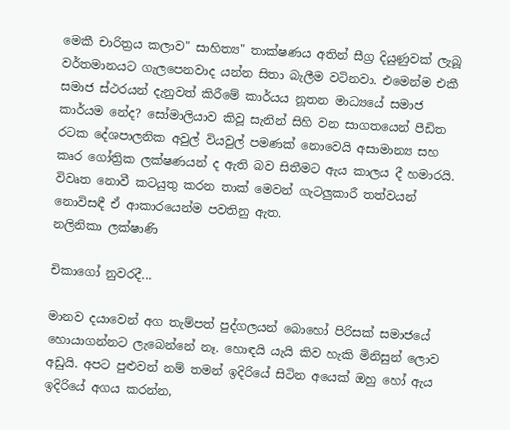මෙකී චාරිත්‍රය කලාව" සාහිත්‍ය" තාක්ෂණය අතින් සීග්‍ර දියුණුවක් ලැබූ වර්තමානයට ගැලපෙනවාද යන්න සිතා බැලීම වටිනවා. එමෙන්ම එකී සමාජ ස්ථරයන් දැනුවත් කිරීමේ කාර්යය නූතන මාධ්‍යයේ සමාජ කාර්යම නේද? සෝමාලියාව කිවූ සැනින් සිහි වන සාගතයෙන් පීඩිත රටක දේශපාලනික අවුල් වියවුල් පමණක් නොවෙයි අසාමාන්‍ය සහ කෘර ගෝත්‍රික ලක්ෂණයන් ද ඇති බව සිතීමට ඇය කාලය දී හමාරයි. විවෘත නොවී කටයුතු කරන තාක් මෙවන් ගැටලුකාරී තත්වයන් නොවිසඳී ඒ ආකාරයෙන්ම පවතිනු ඇත.
නලිනිකා ලක්ෂාණි

චිකාගෝ නුවරදී...

මානව දයාවෙන් අග තැම්පත් පුද්ගලයන් බොහෝ පිරිසක් සමාජයේ හොයාගන්නට ලැබෙන්නේ නෑ. හොඳයි යැයි කිව හැකි මිනිසුන් ලොව අඩුයි. අපට පුළුවන් නම් තමන් ඉදිරියේ සිටින අයෙක් ඔහු හෝ ඇය ඉදිරියේ අගය කරන්න,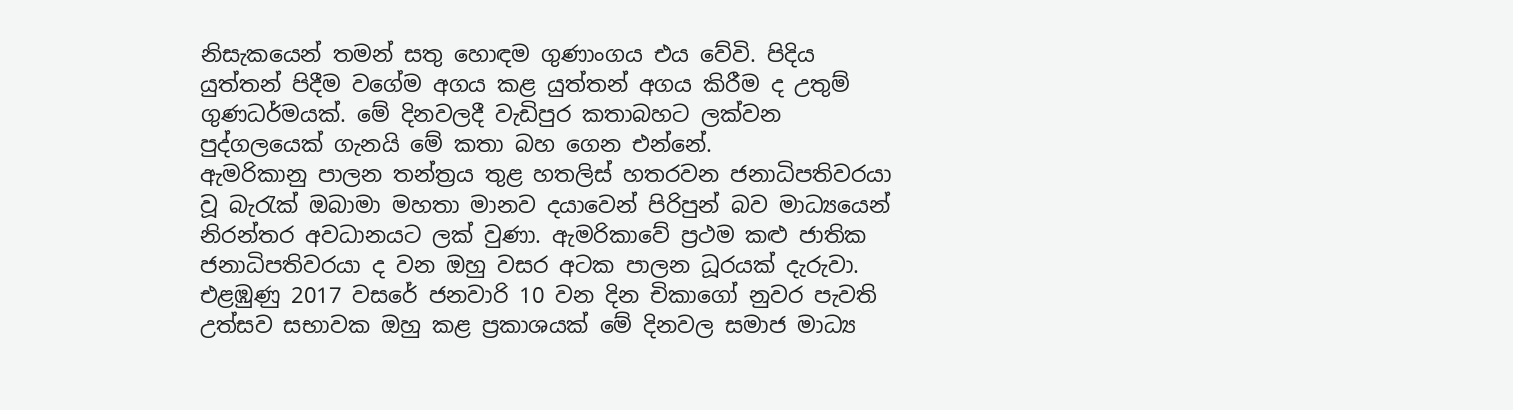නිසැකයෙන් තමන් සතු හොඳම ගුණාංගය එය වේවි. පිදිය යුත්තන් පිදීම වගේම අගය කළ යුත්තන් අගය කිරීම ද උතුම් ගුණධර්මයක්. මේ දිනවලදී වැඩිපුර කතාබහට ලක්වන පුද්ගලයෙක් ගැනයි මේ කතා බහ ගෙන එන්නේ.
ඇමරිකානු පාලන තන්ත්‍රය තුළ හතලිස් හතරවන ජනාධිපතිවරයා වූ බැරැක් ඔබාමා මහතා මානව දයාවෙන් පිරිපුන් බව මාධ්‍යයෙන් නිරන්තර අවධානයට ලක් වුණා. ඇමරිකාවේ ප්‍රථම කළු ජාතික ජනාධිපතිවරයා ද වන ඔහු වසර අටක පාලන ධූරයක් දැරුවා. එළඹුණු 2017 වසරේ ජනවාරි 10 වන දින චිකාගෝ නුවර පැවති උත්සව සභාවක ඔහු කළ ප්‍රකාශයක් මේ දිනවල සමාජ මාධ්‍ය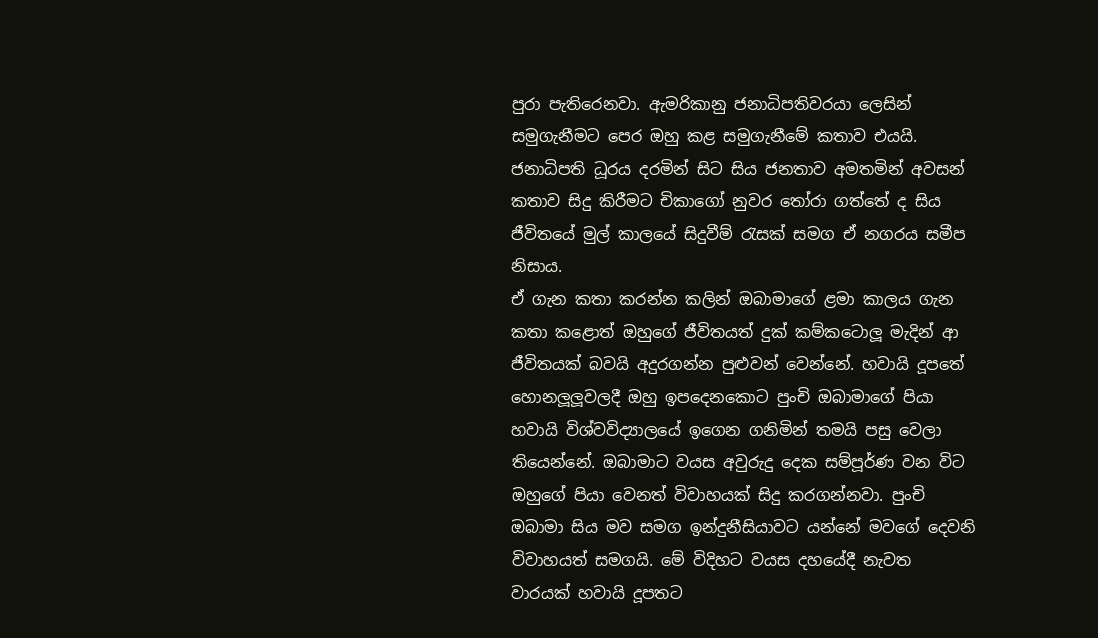පුරා පැතිරෙනවා. ඇමරිකානු ජනාධිපතිවරයා ලෙසින් සමුගැනීමට පෙර ඔහු කළ සමුගැනීමේ කතාව එයයි. ජනාධිපති ධූරය දරමින් සිට සිය ජනතාව අමතමින් අවසන් කතාව සිදු කිරීමට චිකාගෝ නුවර තෝරා ගත්තේ ද සිය ජීවිතයේ මුල් කාලයේ සිදුවීම් රැසක් සමග ඒ නගරය සමීප නිසාය.
ඒ ගැන කතා කරන්න කලින් ඔබාමාගේ ළමා කාලය ගැන කතා කළොත් ඔහුගේ ජීවිතයත් දුක් කම්කටොලූ මැදින් ආ ජීවිතයක් බවයි අදුරගන්න පුළුවන් වෙන්නේ. හවායි දූපතේ හොනලූලූවලදී ඔහු ඉපදෙනකොට පුංචි ඔබාමාගේ පියා හවායි විශ්වවිද්‍යාලයේ ඉගෙන ගනිමින් තමයි පසු වෙලා තියෙන්නේ. ඔබාමාට වයස අවුරුදු දෙක සම්පූර්ණ වන විට ඔහුගේ පියා වෙනත් විවාහයක් සිදු කරගන්නවා. පුංචි ඔබාමා සිය මව සමග ඉන්දුනීසියාවට යන්නේ මවගේ දෙවනි විවාහයත් සමගයි. මේ විදිහට වයස දහයේදී නැවත වාරයක් හවායි දූපතට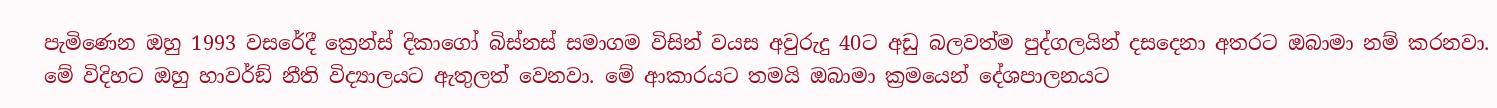පැමිණෙන ඔහු 1993 වසරේදී ක්‍රෙන්ස් දිකාගෝ බිස්නස් සමාගම විසින් වයස අවුරුදු 40ට අඩු බලවත්ම පුද්ගලයින් දසදෙනා අතරට ඔබාමා නම් කරනවා. මේ විදිහට ඔහු හාවර්ඞ් නීති විද්‍යාලයට ඇතුලත් වෙනවා. මේ ආකාරයට තමයි ඔබාමා ක්‍රමයෙන් දේශපාලනයට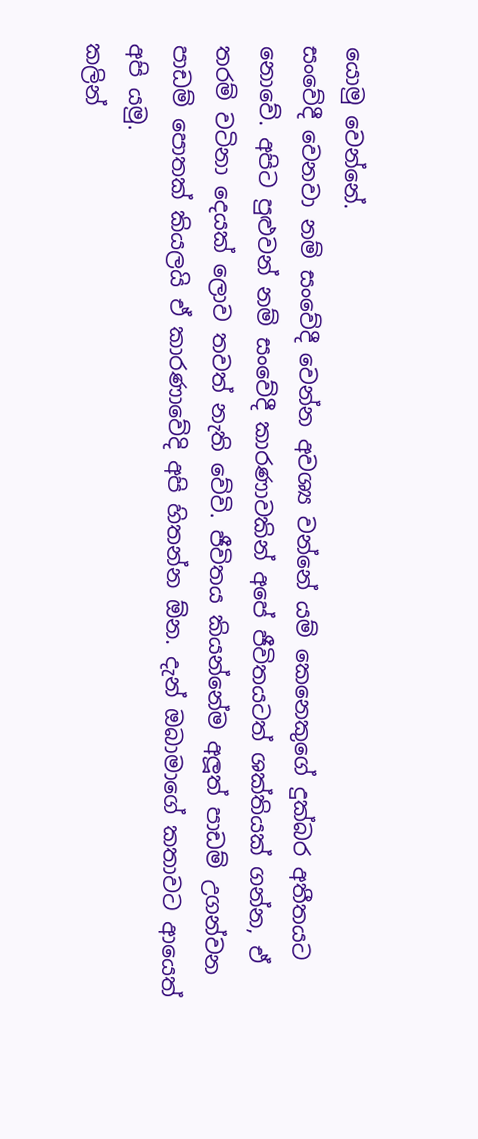යොමු වෙන්නේ.
සංවේදී වෙනවා නම් සංවේදී වෙන්න අවශ්‍ය වන්නේ යම් කෙනෙකුගේ දුක්බර අතීතයට නොවේ. අපිට පුළුවන් නම් සංවේදී කාරණාවකින් අපේ ජීවිතයටත් ශක්තියක් ගන්න, ඒ තරම් වටිනා දෙයක් ලොව තවත් නැති වේවි. ජීවිතය කියන්නේම අලූත් පාඩම් උගන්වන පාඩම් පොතක් කියලයි ඒ කාරණාවේදි අපි හිතන්න ඕන. දැන් ඔබාමාගේ කතාවට ආයෙත් අපි යමු.
කලින්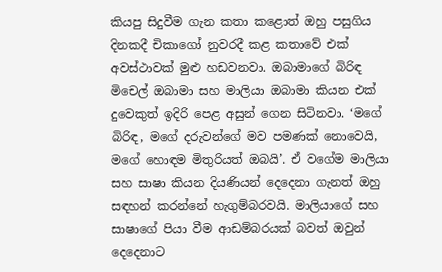කියපු සිදුවීම ගැන කතා කළොත් ඔහු පසුගිය දිනකදී චිකාගෝ නුවරදී කළ කතාවේ එක් අවස්ථාවක් මුළු හඩවනවා. ඔබාමාගේ බිරිඳ මිචෙල් ඔබාමා සහ මාලියා ඔබාමා කියන එක් දුවෙකුත් ඉදිරි පෙළ අසුන් ගෙන සිටිනවා. ‘මගේ බිරිඳ, මගේ දරුවන්ගේ මව පමණක් නොවෙයි, මගේ හොඳම මිතුරියත් ඔබයි’. ඒ වගේම මාලියා සහ සාෂා කියන දියණියන් දෙදෙනා ගැනත් ඔහු සඳහන් කරන්නේ හැගුම්බරවයි. මාලියාගේ සහ සාෂාගේ පියා වීම ආඩම්බරයක් බවත් ඔවුන් දෙදෙනාට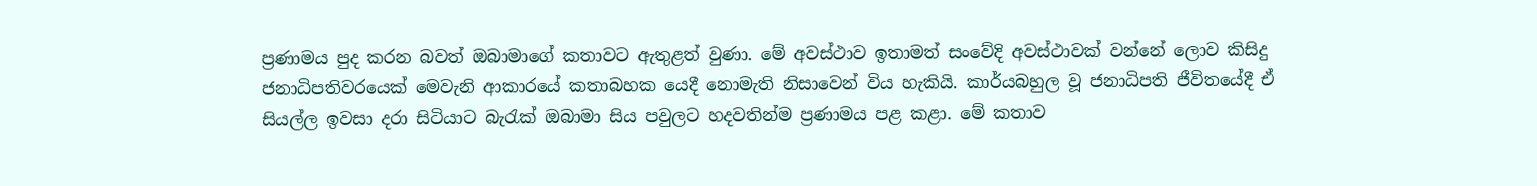ප්‍රණාමය පුද කරන බවත් ඔබාමාගේ කතාවට ඇතුළත් වුණා. මේ අවස්ථාව ඉතාමත් සංවේදි අවස්ථාවක් වන්නේ ලොව කිසිදු ජනාධිපතිවරයෙක් මෙවැනි ආකාරයේ කතාබහක යෙදී නොමැති නිසාවෙන් විය හැකියි. කාර්යබහුල වූ ජනාධිපති ජීවිතයේදී ඒ සියල්ල ඉවසා දරා සිටියාට බැරැක් ඔබාමා සිය පවුලට හදවතින්ම ප්‍රණාමය පළ කළා. මේ කතාව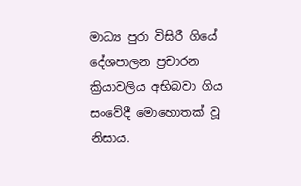මාධ්‍ය පුරා විසිරී ගියේ දේශපාලන ප්‍රචාරන ක්‍රියාවලිය අභිබවා ගිය සංවේදී මොහොතක් වූ නිසාය.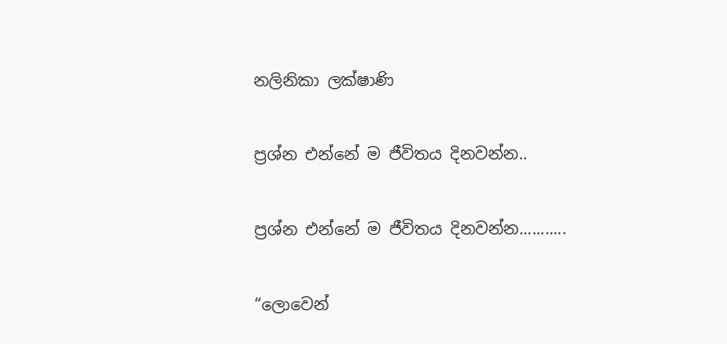නලිනිකා ලක්ෂාණි

ප්‍රශ්න එන්නේ ම ජීවිතය දිනවන්න..

ප්‍රශ්න එන්නේ ම ජීවිතය දිනවන්න...........

“ලොවෙන්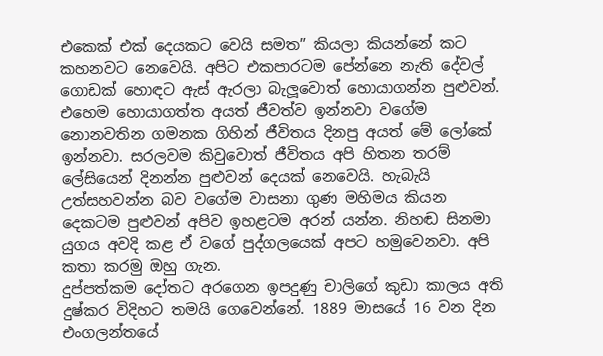එකෙක් එක් දෙයකට වෙයි සමත” කියලා කියන්නේ කට කහනවට නෙවෙයි. අපිට එකපාරටම පේන්නෙ නැති දේවල් ගොඩක් හොඳට ඇස් ඇරලා බැලූවොත් හොයාගන්න පුළුවන්. එහෙම හොයාගත්ත අයත් ජීවත්ව ඉන්නවා වගේම නොනවතින ගමනක ගිහින් ජීවිතය දිනපු අයත් මේ ලෝකේ ඉන්නවා. සරලවම කිවුවොත් ජීවිතය අපි හිතන තරම් ලේසියෙන් දිනන්න පුළුවන් දෙයක් නෙවෙයි. හැබැයි උත්සහවන්න බව වගේම වාසනා ගුණ මහිමය කියන දෙකටම පුළුවන් අපිව ඉහළටම අරන් යන්න. නිහඬ සිනමා යුගය අවදි කළ ඒ වගේ පුද්ගලයෙක් අපට හමුවෙනවා. අපි කතා කරමු ඔහු ගැන.
දුප්පත්කම දෝතට අරගෙන ඉපදුණු චාලිගේ කුඩා කාලය අති දුෂ්කර විදිහට තමයි ගෙවෙන්නේ. 1889 මාසයේ 16 වන දින එංගලන්තයේ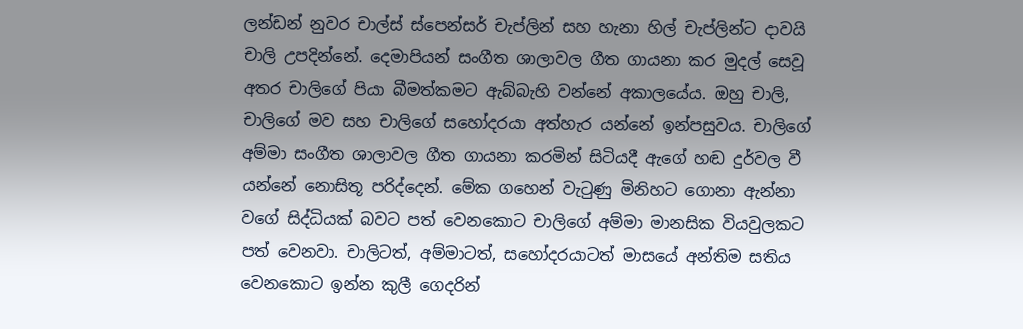ලන්ඩන් නුවර චාල්ස් ස්පෙන්සර් චැප්ලින් සහ හැනා හිල් චැප්ලින්ට දාවයි චාලි උපදින්නේ. දෙමාපියන් සංගීත ශාලාවල ගීත ගායනා කර මුදල් සෙවූ අතර චාලිගේ පියා බීමත්කමට ඇබ්බැහි වන්නේ අකාලයේය. ඔහු චාලි, චාලිගේ මව සහ චාලිගේ සහෝදරයා අත්හැර යන්නේ ඉන්පසුවය. චාලිගේ අම්මා සංගීත ශාලාවල ගීත ගායනා කරමින් සිටියදී ඇගේ හඬ දුර්වල වී යන්නේ නොසිතූ පරිද්දෙන්. මේක ගහෙන් වැටුණු මිනිහට ගොනා ඇන්නා වගේ සිද්ධියක් බවට පත් වෙනකොට චාලිගේ අම්මා මානසික වියවුලකට පත් වෙනවා. චාලිටත්, අම්මාටත්, සහෝදරයාටත් මාසයේ අන්තිම සතිය වෙනකොට ඉන්න කුලී ගෙදරින්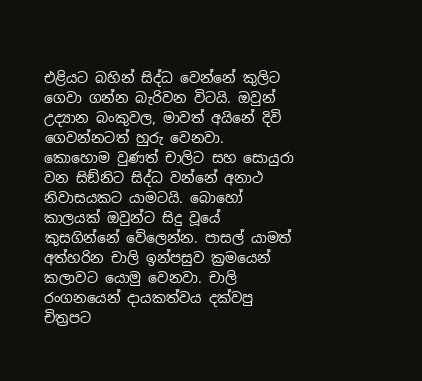එළියට බහින් සිද්ධ වෙන්නේ කුලිට ගෙවා ගන්න බැරිවන විටයි. ඔවුන් උද්‍යාන බංකුවල, මාවත් අයිනේ දිවි ගෙවන්නටත් හුරු වෙනවා. කොහොම වුණත් චාලිට සහ සොයුරා වන සිඞ්නිට සිද්ධ වන්නේ අනාථ නිවාසයකට යාමටයි. බොහෝ කාලයක් ඔවුන්ට සිදු වූයේ කුසගින්නේ වේලෙන්න. පාසල් යාමත් අත්හරින චාලි ඉන්පසුව ක්‍රමයෙන් කලාවට යොමු වෙනවා. චාලි රංගනයෙන් දායකත්වය දක්වපු චිත්‍රපට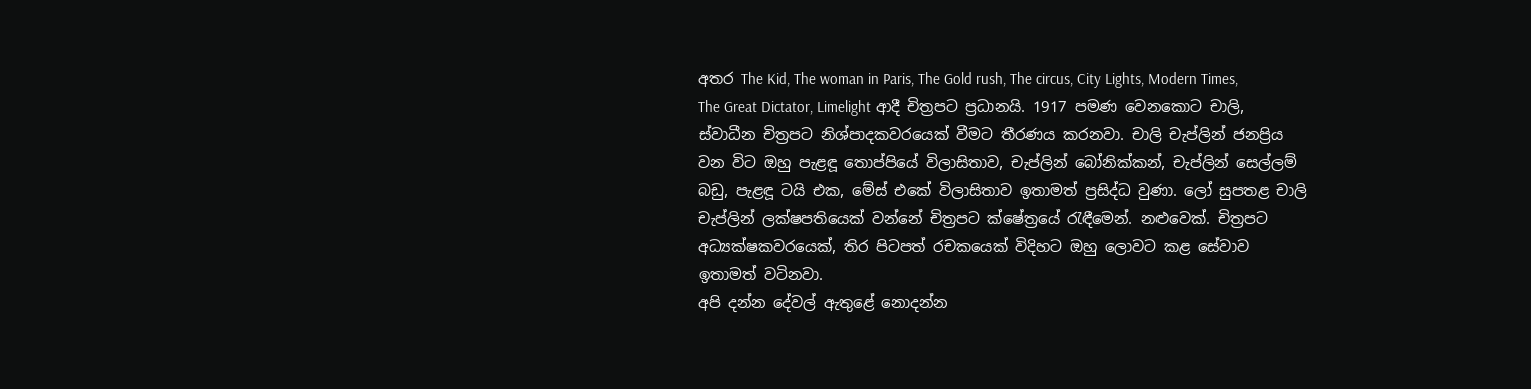අතර The Kid, The woman in Paris, The Gold rush, The circus, City Lights, Modern Times, The Great Dictator, Limelight ආදී චිත්‍රපට ප්‍රධානයි. 1917 පමණ වෙනකොට චාලි, ස්වාධීන චිත්‍රපට නිශ්පාදකවරයෙක් වීමට තීරණය කරනවා. චාලි චැප්ලින් ජනප්‍රිය වන විට ඔහු පැළඳූ තොප්පියේ විලාසිතාව, චැප්ලින් බෝනික්කන්, චැප්ලින් සෙල්ලම් බඩු, පැළඳූ ටයි එක, මේස් එකේ විලාසිතාව ඉතාමත් ප්‍රසිද්ධ වුණා. ලෝ සුපතළ චාලි චැප්ලින් ලක්ෂපතියෙක් වන්නේ චිත්‍රපට ක්ෂේත්‍රයේ රැඳීමෙන්. නළුවෙක්. චිත්‍රපට අධ්‍යක්ෂකවරයෙක්, තිර පිටපත් රචකයෙක් විදිහට ඔහු ලොවට කළ සේවාව ඉතාමත් වටිනවා.
අපි දන්න දේවල් ඇතුළේ නොදන්න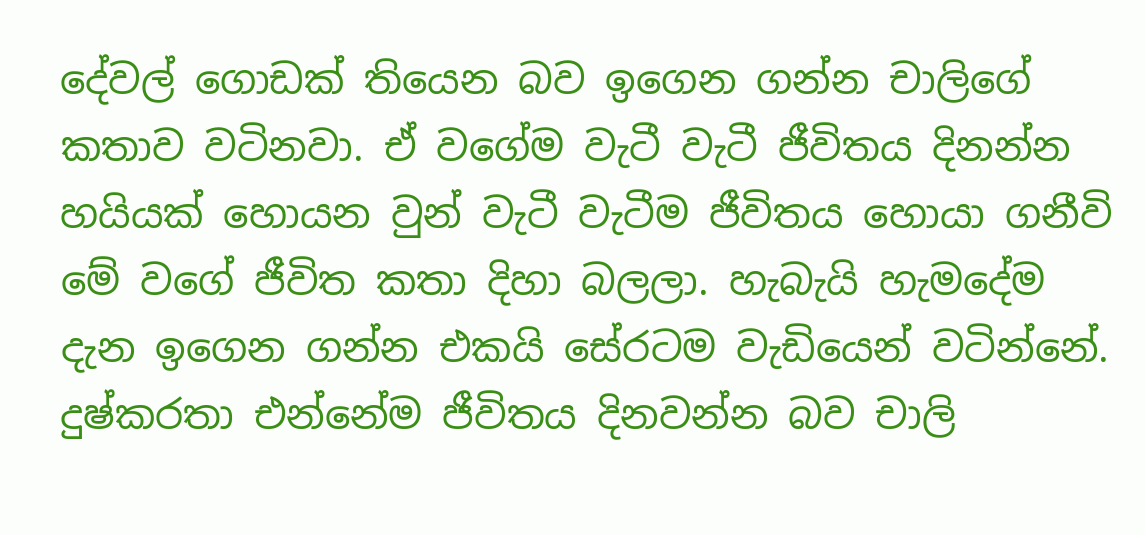දේවල් ගොඩක් තියෙන බව ඉගෙන ගන්න චාලිගේ කතාව වටිනවා. ඒ වගේම වැටී වැටී ජීවිතය දිනන්න හයියක් හොයන වුන් වැටී වැටීම ජීවිතය හොයා ගනීවි මේ වගේ ජීවිත කතා දිහා බලලා. හැබැයි හැමදේම දැන ඉගෙන ගන්න එකයි සේරටම වැඩියෙන් වටින්නේ. දුෂ්කරතා එන්නේම ජීවිතය දිනවන්න බව චාලි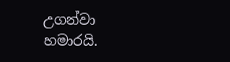උගන්වා හමාරයි.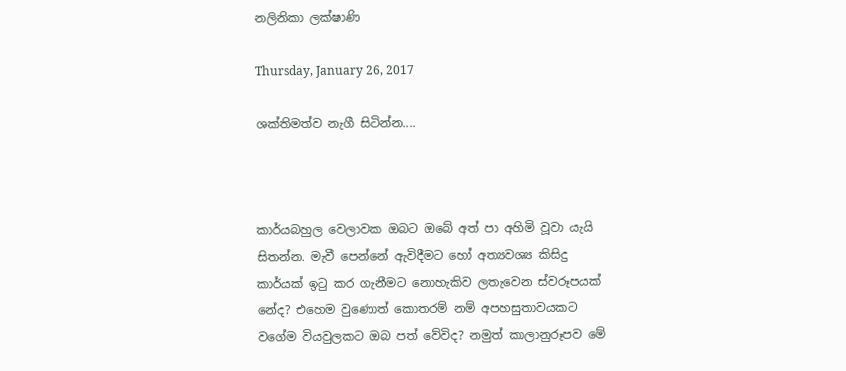නලිනිකා ලක්ෂාණි

Thursday, January 26, 2017

ශක්තිමත්ව නැගී සිටින්න....



කාර්යබහුල වෙලාවක ඔබට ඔබේ අත් පා අහිමි වූවා යැයි සිතන්න. මැවී පෙන්නේ ඇවිදීමට හෝ අත්‍යවශ්‍ය කිසිදු කාර්යක් ඉටු කර ගැනීමට නොහැකිව ලතැවෙන ස්වරූපයක් නේද? එහෙම වුණොත් කොතරම් නම් අපහසුතාවයකට වගේම වියවුලකට ඔබ පත් වේවිද? නමුත් කාලානුරූපව මේ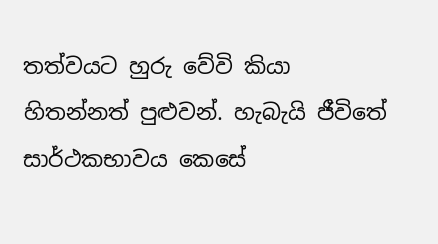තත්වයට හුරු වේවි කියා හිතන්නත් පුළුවන්. හැබැයි ජීවිතේ සාර්ථකභාවය කෙසේ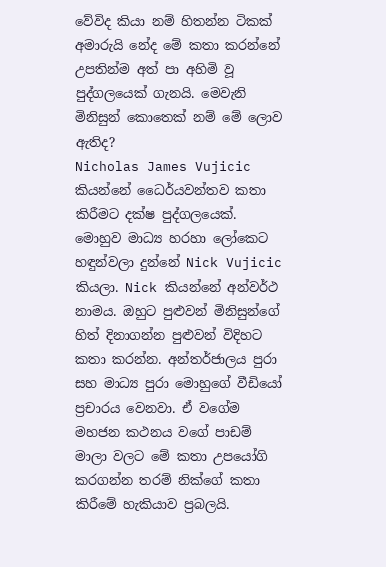වේවිද කියා නම් හිතන්න ටිකක් අමාරුයි නේද මේ කතා කරන්නේ උපතින්ම අත් පා අහිමි වූ පුද්ගලයෙක් ගැනයි. මෙවැනි මිනිසුන් කොතෙක් නම් මේ ලොව ඇතිද?
Nicholas James Vujicic කියන්නේ ධෛර්යවන්තව කතා කිරීමට දක්ෂ පුද්ගලයෙක්. මොහුව මාධ්‍ය හරහා ලෝකෙට හඳුන්වලා දුන්නේ Nick Vujicic  කියලා. Nick කියන්නේ අන්වර්ථ නාමය. ඔහුට පුළුවන් මිනිසුන්ගේ හිත් දිනාගන්න පුළුවන් විදිහට කතා කරන්න. අන්තර්ජාලය පුරා සහ මාධ්‍ය පුරා මොහුගේ වීඩියෝ ප්‍රචාරය වෙනවා. ඒ වගේම මහජන කථනය වගේ පාඩම් මාලා වලට මේ කතා උපයෝගි කරගන්න තරම් නික්ගේ කතා කිරීමේ හැකියාව ප්‍රබලයි.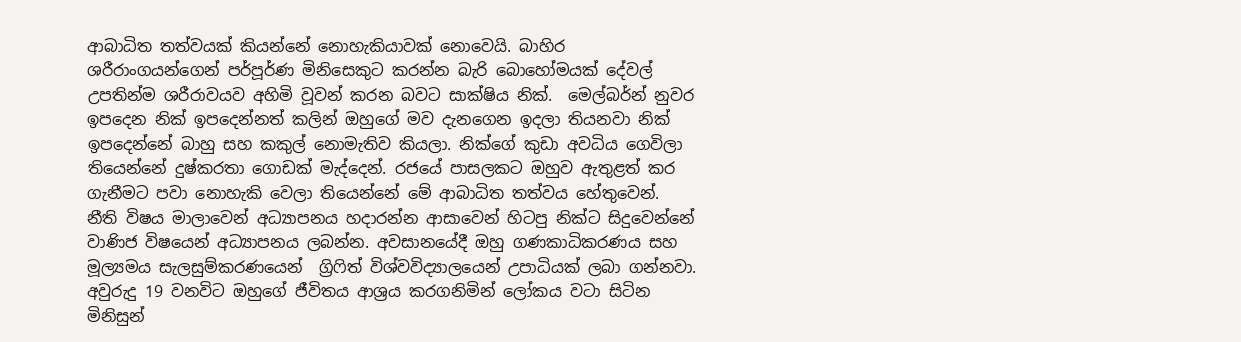ආබාධිත තත්වයක් කියන්නේ නොහැකියාවක් නොවෙයි. බාහිර ශරීරාංගයන්ගෙන් පර්පූර්ණ මිනිසෙකුට කරන්න බැරි බොහෝමයක් දේවල් උපතින්ම ශරීරාවයව අහිමි වූවන් කරන බවට සාක්ෂිය නික්.  මෙල්බර්න් නුවර ඉපදෙන නික් ඉපදෙන්නත් කලින් ඔහුගේ මව දැනගෙන ඉදලා තියනවා නික් ඉපදෙන්නේ බාහු සහ කකුල් නොමැතිව කියලා. නික්ගේ කුඩා අවධිය ගෙවිලා තියෙන්නේ දුෂ්කරතා ගොඩක් මැද්දෙන්. රජයේ පාසලකට ඔහුව ඇතුළත් කර ගැනීමට පවා නොහැකි වෙලා තියෙන්නේ මේ ආබාධිත තත්වය හේතුවෙන්. නීති විෂය මාලාවෙන් අධ්‍යාපනය හදාරන්න ආසාවෙන් හිටපු නික්ට සිදුවෙන්නේ වාණිජ විෂයෙන් අධ්‍යාපනය ලබන්න. අවසානයේදී ඔහු ගණකාධිකරණය සහ මූල්‍යමය සැලසුම්කරණයෙන්  ග්‍රිෆිත් විශ්වවිද්‍යාලයෙන් උපාධියක් ලබා ගන්නවා. අවුරුදු 19 වනවිට ඔහුගේ ජීවිතය ආශ්‍රය කරගනිමින් ලෝකය වටා සිටින මිනිසුන්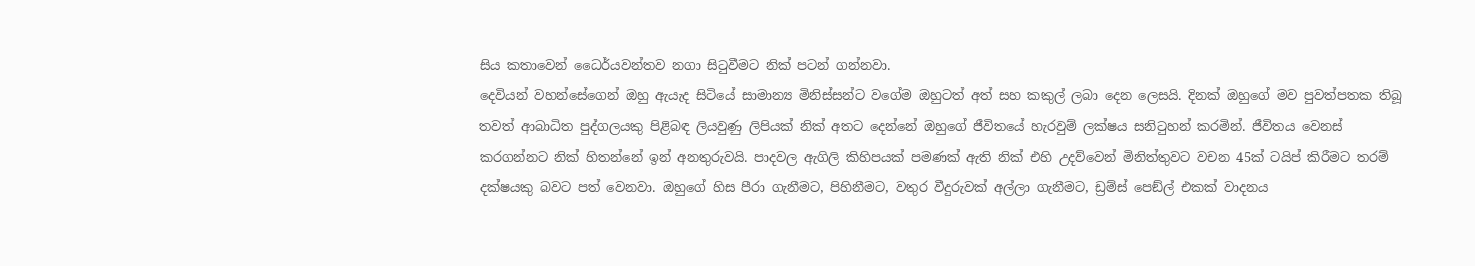සිය කතාවෙන් ධෛර්යවන්තව නගා සිටුවීමට නික් පටන් ගන්නවා.
දෙවියන් වහන්සේගෙන් ඔහු ඇයැද සිටියේ සාමාන්‍ය මිනිස්සන්ට වගේම ඔහුටත් අත් සහ කකුල් ලබා දෙන ලෙසයි. දිනක් ඔහුගේ මව පුවත්පතක තිබූ තවත් ආබාධිත පුද්ගලයකු පිළිබඳ ලියවුණු ලිපියක් නික් අතට දෙන්නේ ඔහුගේ ජීවිතයේ හැරවුම් ලක්ෂය සනිටුහන් කරමින්. ජීවිතය වෙනස් කරගන්නට නික් හිතන්නේ ඉන් අනතුරුවයි. පාදවල ඇගිලි කිහිපයක් පමණක් ඇති නික් එහි උදව්වෙන් මිනිත්තුවට වචන 45ක් ටයිප් කිරීමට තරම් දක්ෂයකු බවට පත් වෙනවා. ඔහුගේ හිස පීරා ගැනීමට, පිහිනීමට, වතුර වීදුරුවක් අල්ලා ගැනීමට, ඩ්‍රම්ස් පෙඞ්ල් එකක් වාදනය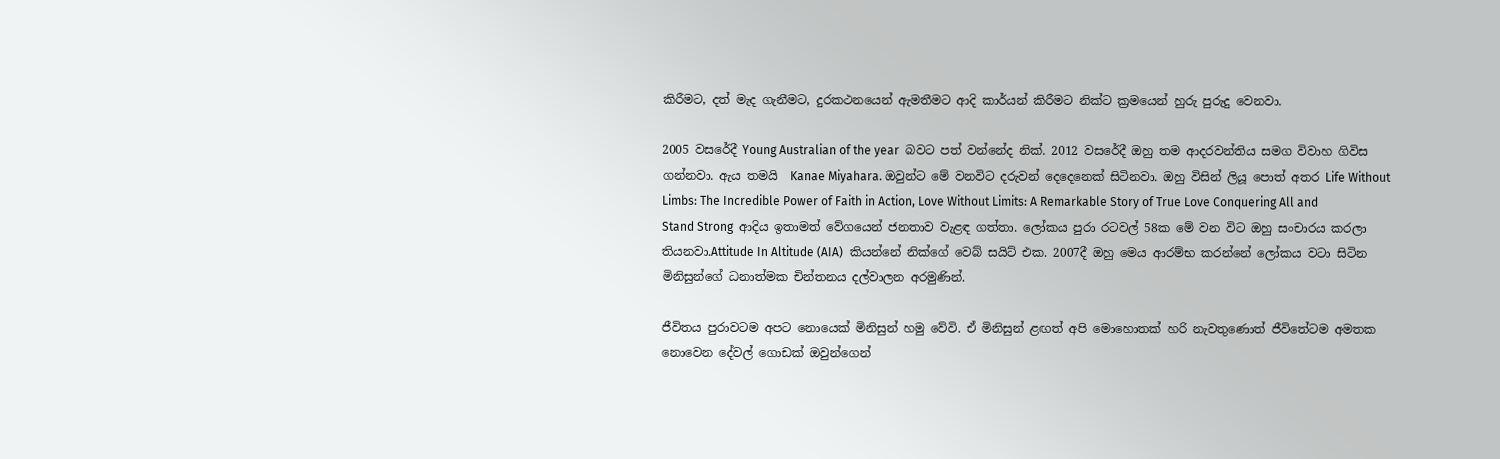කිරීමට, දත් මැද ගැනීමට, දුරකථනයෙන් ඇමතීමට ආදි කාර්යන් කිරීමට නික්ට ක්‍රමයෙන් හුරු පුරුදු වෙනවා.

2005 වසරේදී Young Australian of the year  බවට පත් වන්නේද නික්. 2012 වසරේදී ඔහු තම ආදරවන්තිය සමග විවාහ ගිවිස ගන්නවා. ඇය තමයි  Kanae Miyahara. ඔවුන්ට මේ වනවිට දරුවන් දෙදෙනෙක් සිටිනවා. ඔහු විසින් ලියූ පොත් අතර Life Without Limbs: The Incredible Power of Faith in Action, Love Without Limits: A Remarkable Story of True Love Conquering All and Stand Strong  ආදිය ඉතාමත් වේගයෙන් ජනතාව වැළඳ ගත්තා. ලෝකය පුරා රටවල් 58ක මේ වන විට ඔහු සංචාරය කරලා තියනවා.Attitude In Altitude (AIA)  කියන්නේ නික්ගේ වෙබ් සයිට් එක. 2007දී ඔහු මෙය ආරම්භ කරන්නේ ලෝකය වටා සිටින මිනිසුන්ගේ ධනාත්මක චින්තනය දල්වාලන අරමුණින්.

ජීවිතය පුරාවටම අපට නොයෙක් මිනිසුන් හමු වේවි. ඒ මිනිසුන් ළඟත් අපි මොහොතක් හරි නැවතුණොත් ජීවිතේටම අමතක නොවෙන දේවල් ගොඩක් ඔවුන්ගෙන්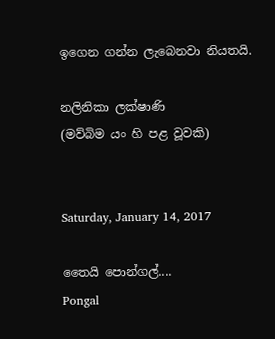ඉගෙන ගන්න ලැබෙනවා නියතයි.

නලිනිකා ලක්ෂාණි
(මව්බිම යං හි පළ වූවකි)


Saturday, January 14, 2017

තෛයි පොන්ගල්....
Pongal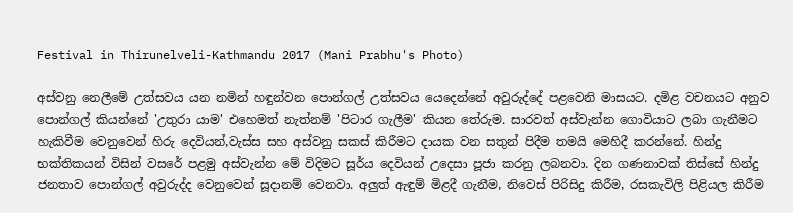Festival in Thirunelveli-Kathmandu 2017 (Mani Prabhu's Photo)

අස්වනු නෙලීමේ උත්සවය යන නමින් හඳුන්වන පොන්ගල් උත්සවය යෙදෙන්නේ අවුරුද්දේ පළවෙනි මාසයට. දමිළ වචනයට අනුව පොන්ගල් කියන්නේ 'උතුරා යාම' එහෙමත් නැත්නම් 'පිටාර ගැලීම' කියන තේරුම. සාරවත් අස්වැන්න ගොවියාට ලබා ගැනීමට හැකිවීම වෙනුවෙන් හිරු දෙවියන්,වැස්ස සහ අස්වනු සකස් කිරීමට දායක වන සතුන් පිදීම තමයි මෙහිදී කරන්නේ. හින්දු භක්තිකයන් විසින් වසරේ පළමු අස්වැන්න මේ විදිමට සූර්ය දෙවියන් උදෙසා පූජා කරනු ලබනවා. දින ගණනාවක් තිස්සේ හින්දු ජනතාව පොන්ගල් අවුරුද්ද වෙනුවෙන් සූදානම් වෙනවා. අලුත් ඇඳුම් මිළදී ගැනීම, නිවෙස් පිරිසිදු කිරීම, රසකැවිලි පිළියල කිරීම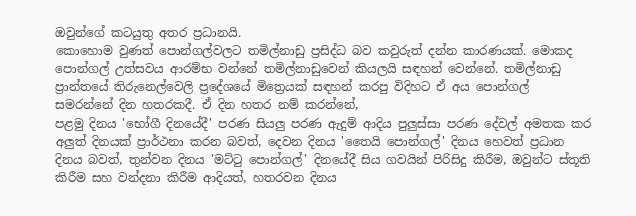ඔවුන්ගේ කටයුතු අතර ප්‍රධානයි.
කොහොම වුණත් පොන්ගල්වලට තමිල්නාඩු ප්‍රසිද්ධ බව කවුරුත් දන්න කාරණයක්. මොකද පොන්ගල් උත්සවය ආරම්භ වන්නේ තමිල්නාඩුවෙන් කියලයි සඳහන් වෙන්නේ. තමිල්නාඩු ප්‍රාන්තයේ තිරුනෙල්වෙලි ප්‍රදේශයේ මිත්‍රෙයක් සඳහන් කරපු විදිහට ඒ අය පොන්ගල් සමරන්නේ දින හතරකදී. ඒ දින හතර නම් කරන්නේ,
පළමු දිනය 'භෝගී දිනයේදී' පරණ සියලු පරණ ඇදුම් ආදිය පුලුස්සා පරණ දේවල් අමතක කර අලුත් දිනයක් ප්‍රාර්ථනා කරන බවත්, දෙවන දිනය 'තෛයි පොන්ගල්' දිනය හෙවත් ප්‍රධාන දිනය බවත්, තුන්වන දිනය 'මට්ටු පොන්ගල්' දිනයේදී සිය ගවයින් පිරිසිදු කිරීම, ඔවුන්ට ස්තූති කිරීම සහ වන්දනා කිරීම ආදියත්, හතරවන දිනය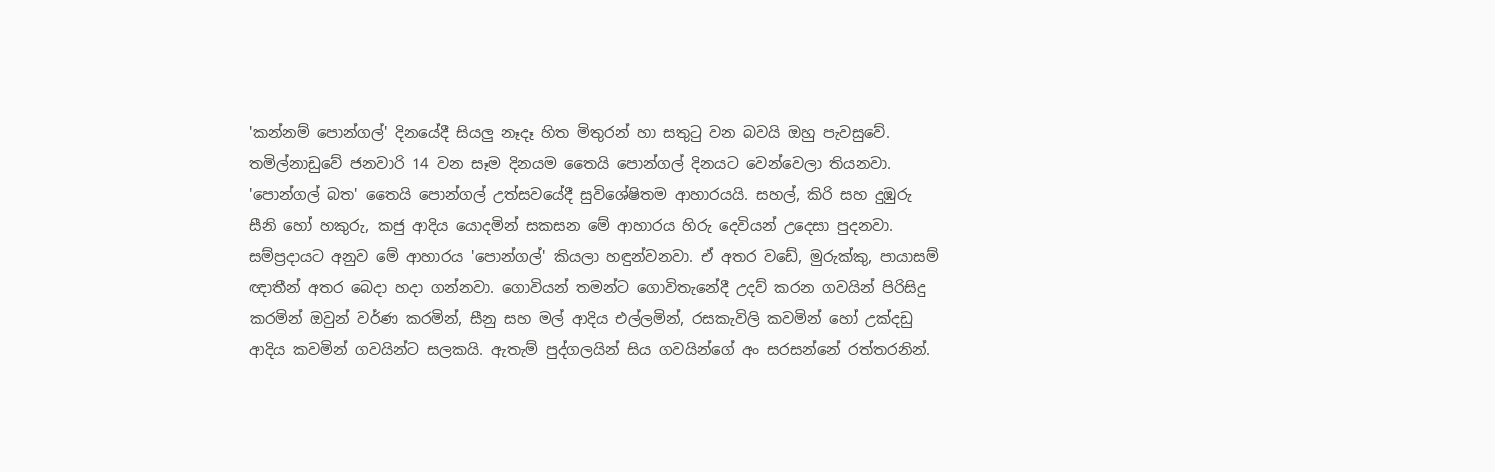'කන්නම් පොන්ගල්' දිනයේදී සියලු නෑදෑ හිත මිතුරන් හා සතුටු වන බවයි ඔහු පැවසුවේ. තමිල්නාඩුවේ ජනවාරි 14 වන සෑම දිනයම තෛයි පොන්ගල් දිනයට වෙන්වෙලා තියනවා.
'පොන්ගල් බත' තෛයි පොන්ගල් උත්සවයේදී සුවිශේෂිතම ආහාරයයි. සහල්, කිරි සහ දුඹුරු සීනි හෝ හකුරු, කජු ආදිය යොදමින් සකසන මේ ආහාරය හිරු දෙවියන් උදෙසා පුදනවා.  සම්ප්‍රදායට අනුව මේ ආහාරය 'පොන්ගල්' කියලා හඳුන්වනවා. ඒ අතර වඩේ, මුරුක්කු, පායාසම් ඥාතීන් අතර බෙදා හදා ගන්නවා. ගොවියන් තමන්ට ගොවිතැනේදී උදව් කරන ගවයින් පිරිසිදු කරමින් ඔවුන් වර්ණ කරමින්, සීනු සහ මල් ආදිය එල්ලමින්, රසකැවිලි කවමින් හෝ උක්දඩු ආදිය කවමින් ගවයින්ට සලකයි. ඇතැම් පුද්ගලයින් සිය ගවයින්ගේ අං සරසන්නේ රත්තරනින්.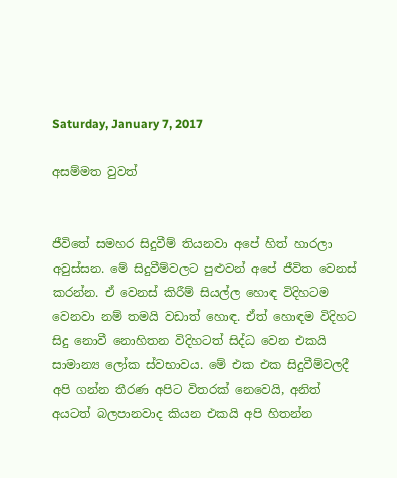Saturday, January 7, 2017

අසම්මත වුවත්


ජීවිතේ සමහර සිදුවීම් තියනවා අපේ හිත් හාරලා අවුස්සන. මේ සිදුවීම්වලට පුළුවන් අපේ ජීවිත වෙනස් කරන්න. ඒ වෙනස් කිරීම් සියල්ල හොඳ විදිහටම වෙනවා නම් තමයි වඩාත් හොඳ. ඒත් හොඳම විදිහට සිදු නොවී නොහිතන විදිහටත් සිද්ධ වෙන එකයි සාමාන්‍ය ලෝක ස්වභාවය. මේ එක එක සිදුවීම්වලදී අපි ගන්න තීරණ අපිට විතරක් නෙවෙයි, අනිත් අයටත් බලපානවාද කියන එකයි අපි හිතන්න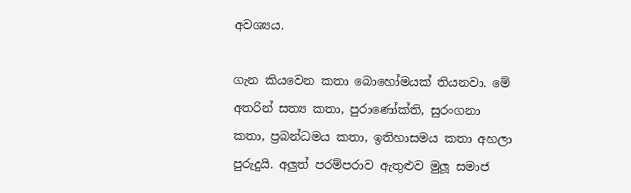අවශ්‍යය.

ගැන කියවෙන කතා බොහෝමයක් තියනවා. මේ අතරින් සත්‍ය කතා, පුරාණෝක්ති, සුරංගනා කතා, ප්‍රබන්ධමය කතා, ඉතිහාසමය කතා අහලා පුරුදුයි. අලුත් පරම්පරාව ඇතුළුව මුලූ සමාජ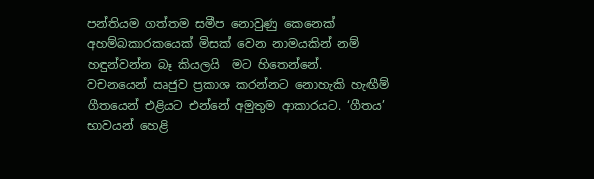පන්තියම ගත්තම සමීප නොවුණු කෙනෙක් අහම්බකාරකයෙක් මිසක් වෙන නාමයකින් නම් හඳුන්වන්න බෑ කියලයි  මට හිතෙන්නේ.
වචනයෙන් ඍජුව ප්‍රකාශ කරන්නට නොහැකි හැඟීම් ගීතයෙන් එළියට එන්නේ අමුතුම ආකාරයට. ‘ගීතය’ භාවයන් හෙළි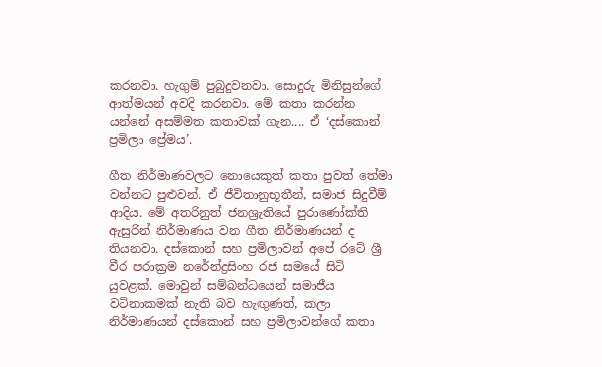කරනවා. හැගුම් පුබුදුවනවා. සොදුරු මිනිසුන්ගේ ආත්මයන් අවදි කරනවා. මේ කතා කරන්න යන්නේ අසම්මත කතාවක් ගැන.... ඒ ‘දස්කොන් ප්‍රමිලා ප්‍රේමය’.

ගීත නිර්මාණවලට නොයෙකුත් කතා පුවත් තේමා වන්නට පුළුවන්. ඒ ජීවිතානුභූතීන්, සමාජ සිදුවීම් ආදිය. මේ අතරිනුත් ජනශ්‍රැතියේ පුරාණෝක්ති ඇසුරින් නිර්මාණය වන ගීත නිර්මාණයන් ද තියනවා. දස්කොන් සහ ප්‍රමිලාවන් අපේ රටේ ශ්‍රී වීර පරාක්‍රම නරේන්ද්‍රසිංහ රජ සමයේ සිටි යුවළක්. මොවුන් සම්බන්ධයෙන් සමාජීය වටිනාකමක් නැති බව හැඟුණත්, කලා නිර්මාණයන් දස්කොන් සහ ප්‍රමිලාවන්ගේ කතා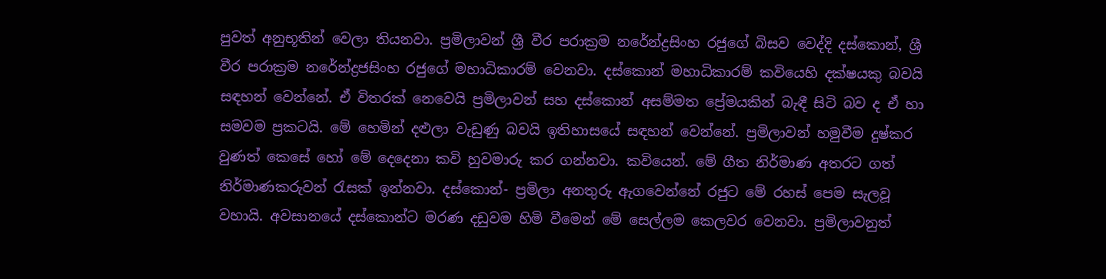පුවත් අනුභූතින් වෙලා තියනවා. ප්‍රමිලාවන් ශ්‍රී වීර පරාක්‍රම නරේන්ද්‍රසිංහ රජුගේ බිසව වෙද්දි දස්කොන්, ශ්‍රී වීර පරාක්‍රම නරේන්ද්‍රජසිංහ රජුගේ මහාධිකාරම් වෙනවා. දස්කොන් මහාධිකාරම් කවියෙහි දක්ෂයකු බවයි සඳහන් වෙන්නේ. ඒ විතරක් නෙවෙයි ප්‍රමිලාවන් සහ දස්කොන් අසම්මත ප්‍රේමයකින් බැඳී සිටි බව ද ඒ හා සමවම ප්‍රකටයි. මේ හෙමින් දළුලා වැඩුණු බවයි ඉතිහාසයේ සඳහන් වෙන්නේ. ප්‍රමිලාවන් හමුවීම දුෂ්කර වුණත් කෙසේ හෝ මේ දෙදෙනා කවි හුවමාරු කර ගන්නවා. කවියෙන්. මේ ගීත නිර්මාණ අතරට ගත් නිර්මාණකරුවන් රැසක් ඉන්නවා. දස්කොන්- ප්‍රමිලා අනතුරු ඇගවෙන්නේ රජුට මේ රහස් පෙම සැලවූ වහායි. අවසානයේ දස්කොන්ට මරණ දඩුවම හිමි වීමෙන් මේ සෙල්ලම කෙලවර වෙනවා. ප්‍රමිලාවනුත්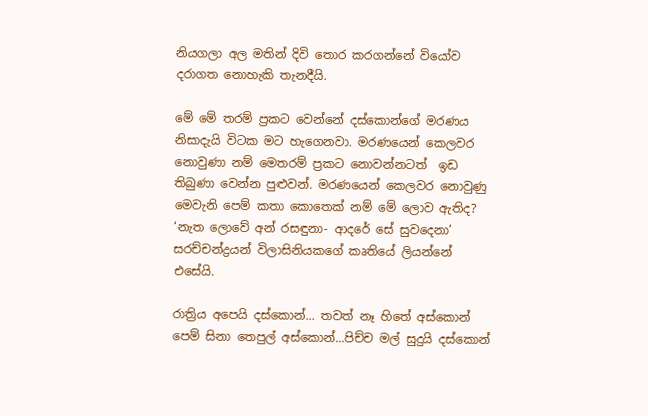නියගලා අල මතින් දිවි තොර කරගන්නේ වියෝව දරාගත නොහැකි තැනදීයි.

මේ මේ තරම් ප්‍රකට වෙන්නේ දස්කොන්ගේ මරණය නිසාදැයි විටක මට හැගෙනවා. මරණයෙන් කෙලවර නොවුණා නම් මෙතරම් ප්‍රකට නොවන්නටත්  ඉඩ තිබුණා වෙන්න පුළුවන්. මරණයෙන් කෙලවර නොවුණු මෙවැනි පෙම් කතා කොතෙක් නම් මේ ලොව ඇතිද? ‘නැත ලොවේ අන් රසඳුනා- ආදරේ සේ සුවදෙනා’ සරච්චන්ද්‍රයන් විලාසිනියකගේ කෘතියේ ලියන්නේ එසේයි.

රාත්‍රිය අපෙයි දස්කොන්... තවත් නෑ හිතේ අස්කොන්
පෙම් සිනා තෙපුල් අස්කොන්...පිච්ච මල් සුදුයි දස්කොන්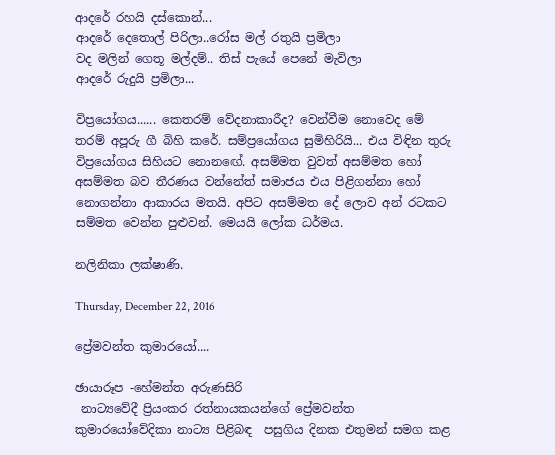ආදරේ රහයි දස්කොන්...
ආදරේ දෙතොල් පිරිලා..රෝස මල් රතුයි ප්‍රමිලා
වද මලින් ගෙතූ මල්දම්.. තිස් පැයේ පෙනේ මැවිලා
ආදරේ රුදුයි ප්‍රමිලා...

විප්‍රයෝගය...... කෙතරම් වේදනාකාරීද? වෙන්වීම නොවෙද මේ තරම් අපූරු ගී බිහි කරේ. සම්ප්‍රයෝගය සුමිහිරියි... එය විඳින තුරු විප්‍රයෝගය සිහියට නොනඟේ. අසම්මත වුවත් අසම්මත හෝ අසම්මත බව තීරණය වන්නේත් සමාජය එය පිළිගන්නා හෝ නොගන්නා ආකාරය මතයි. අපිට අසම්මත දේ ලොව අන් රටකට සම්මත වෙන්න පුළුවන්. මෙයයි ලෝක ධර්මය.

නලිනිකා ලක්ෂාණි.

Thursday, December 22, 2016

ප්‍රේමවන්ත කුමාරයෝ....

ඡායාරූප -හේමන්ත අරුණසිරි
 නාට්‍යවේදී ප්‍රියංකර රත්නායකයන්ගේ ප්‍රේමවන්ත කුමාරයෝවේදිකා නාට්‍ය පිළිබඳ  පසුගිය දිනක එතුමන් සමග කළ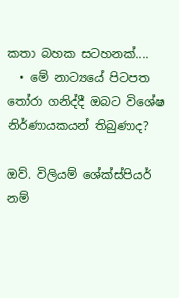කතා බහක සටහනක්....
  • මේ නාට්‍යයේ පිටපත තෝරා ගනිද්දී ඔබට විශේෂ නිර්ණායකයන් තිබුණාද?

ඔව්. විලියම් ශේක්ස්පියර් නම්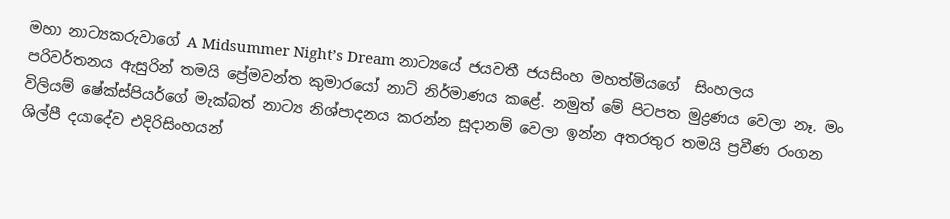මහා නාට්‍යකරුවාගේ A Midsummer Night’s Dream නාට්‍යයේ ජයවතී ජයසිංහ මහත්මියගේ  සිංහලය පරිවර්තනය ඇසුරින් තමයි ප්‍රේමවන්ත කුමාරයෝ නාට් නිර්මාණය කළේ. නමුත් මේ පිටපත මුද්‍රණය වෙලා නෑ. මං විලියම් ෂේක්ස්පියර්ගේ මැක්බත් නාට්‍ය නිශ්පාදනය කරන්න සූදානම් වෙලා ඉන්න අතරතුර තමයි ප්‍රවීණ රංගන ශිල්පී දයාදේව එදිරිසිංහයන්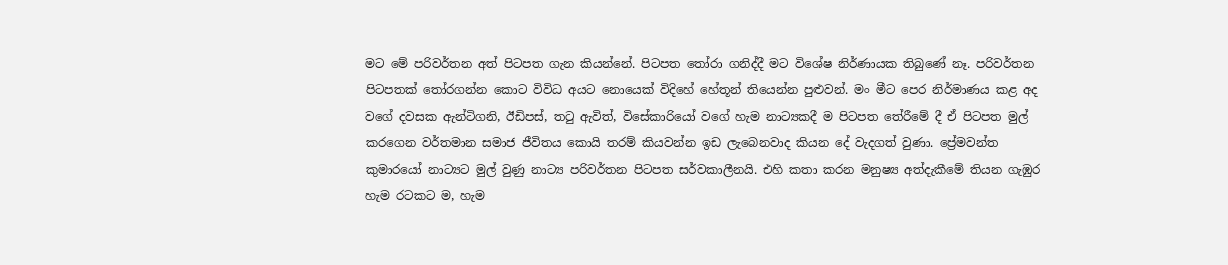මට මේ පරිවර්තන අත් පිටපත ගැන කියන්නේ. පිටපත තෝරා ගනිද්දී මට විශේෂ නිර්ණායක තිබුණේ නෑ. පරිවර්තන පිටපතක් තෝරගන්න කොට විවිධ අයට නොයෙක් විදිහේ හේතූන් තියෙන්න පුළුවන්. මං මීට පෙර නිර්මාණය කළ අද වගේ දවසක ඇන්ටිගනි, ඊඩිපස්, තටු ඇවිත්, විසේකාරියෝ වගේ හැම නාට්‍යකදී ම පිටපත තේරීමේ දී ඒ පිටපත මුල් කරගෙන වර්තමාන සමාජ ජීවිතය කොයි තරම් කියවන්න ඉඩ ලැබෙනවාද කියන දේ වැදගත් වුණා. ප්‍රේමවන්ත කුමාරයෝ නාට්‍යට මුල් වුණු නාට්‍ය පරිවර්තන පිටපත සර්වකාලීනයි. එහි කතා කරන මනුෂ්‍ය අත්දැකීමේ තියන ගැඹුර හැම රටකට ම, හැම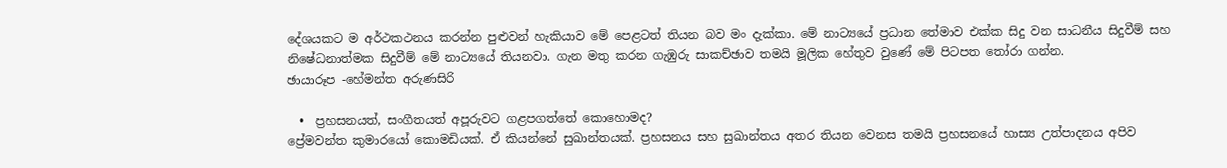දේශයකට ම අර්ථකථනය කරන්න පුළුවන් හැකියාව මේ පෙළටත් තියන බව මං දැක්කා. මේ නාට්‍යයේ ප්‍රධාන තේමාව එක්ක සිදු වන සාධනීය සිදුවීම් සහ නිෂේධනාත්මක සිදුවීම් මේ නාට්‍යයේ තියනවා. ගැන මතු කරන ගැඹුරු සාකච්ඡාව තමයි මූලික හේතුව වුණේ මේ පිටපත තෝරා ගන්න.
ඡායාරූප -හේමන්ත අරුණසිරි

  •  ප්‍රහසනයත්, සංගීතයත් අපූරුවට ගළපගත්තේ කොහොමද?
ප්‍රේමවන්ත කුමාරයෝ කොමඩියක්. ඒ කියන්නේ සුඛාන්තයක්. ප්‍රහසනය සහ සුඛාන්තය අතර තියන වෙනස තමයි ප්‍රහසනයේ හාස්‍ය උත්පාදනය අපිව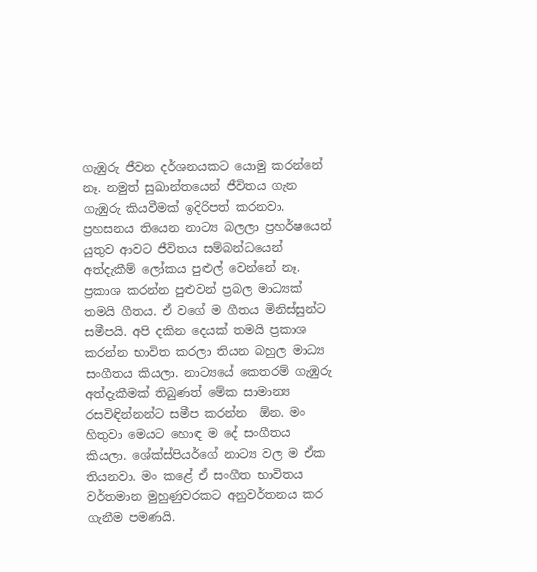ගැඹුරු ජීවන දර්ශනයකට යොමු කරන්නේ නෑ. නමුත් සුඛාන්තයෙන් ජීවිතය ගැන ගැඹුරු කියවීමක් ඉදිරිපත් කරනවා. ප්‍රහසනය තියෙන නාට්‍ය බලලා ප්‍රහර්ෂයෙන් යුතුව ආවට ජීවිතය සම්බන්ධයෙන් අත්දැකීම් ලෝකය පුළුල් වෙන්නේ නෑ. ප්‍රකාශ කරන්න පුළුවන් ප්‍රබල මාධ්‍යක් තමයි ගීතය. ඒ වගේ ම ගීතය මිනිස්සුන්ට සමීපයි. අපි දකින දෙයක් තමයි ප්‍රකාශ කරන්න භාවිත කරලා තියන බහුල මාධ්‍ය සංගීතය කියලා. නාට්‍යයේ කෙතරම් ගැඹුරු අත්දැකීමක් තිබුණත් මේක සාමාන්‍ය රසවිඳින්නන්ට සමීප කරන්න  ඕන. මං හිතුවා මෙයට හොඳ ම දේ සංගීතය කියලා. ශේක්ස්පියර්ගේ නාට්‍ය වල ම ඒක තියනවා. මං කළේ ඒ සංගීත භාවිතය වර්තමාන මුහුණුවරකට අනුවර්තනය කර ගැනීම පමණයි.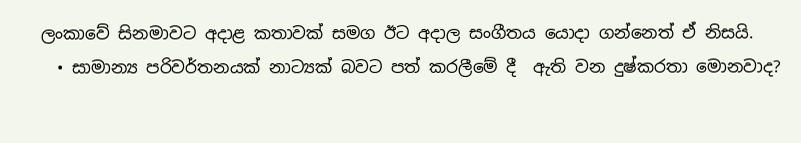ලංකාවේ සිනමාවට අදාළ කතාවක් සමග ඊට අදාල සංගීතය යොදා ගන්නෙත් ඒ නිසයි.
  • සාමාන්‍ය පරිවර්තනයක් නාට්‍යක් බවට පත් කරලීමේ දී  ඇති වන දුෂ්කරතා මොනවාද?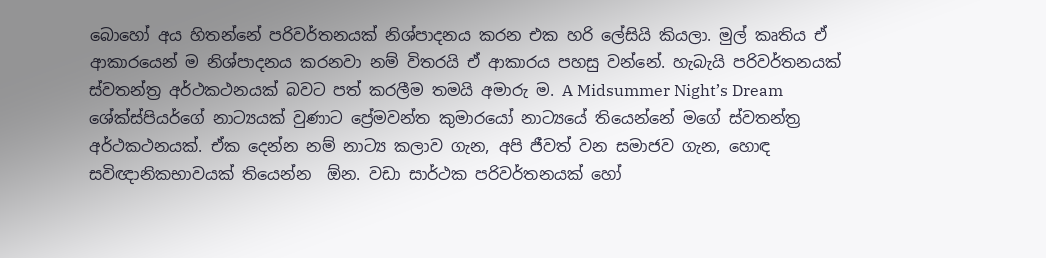බොහෝ අය හිතන්නේ පරිවර්තනයක් නිශ්පාදනය කරන එක හරි ලේසියි කියලා. මුල් කෘතිය ඒ ආකාරයෙන් ම නිශ්පාදනය කරනවා නම් විතරයි ඒ ආකාරය පහසු වන්නේ. හැබැයි පරිවර්තනයක් ස්වතන්ත්‍ර අර්ථකථනයක් බවට පත් කරලීම තමයි අමාරු ම. A Midsummer Night’s Dream ශේක්ස්පියර්ගේ නාට්‍යයක් වුණාට ප්‍රේමවන්ත කුමාරයෝ නාට්‍යයේ තියෙන්නේ මගේ ස්වතන්ත්‍ර අර්ථකථනයක්. ඒක දෙන්න නම් නාට්‍ය කලාව ගැන, අපි ජීවත් වන සමාජව ගැන, හොඳ සවිඥානිකභාවයක් තියෙන්න  ඕන. වඩා සාර්ථක පරිවර්තනයක් හෝ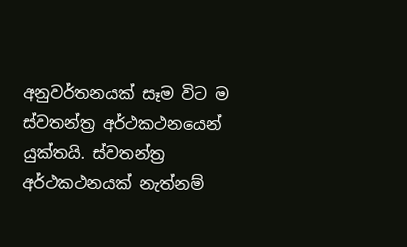අනුවර්තනයක් සෑම විට ම ස්වතන්ත්‍ර අර්ථකථනයෙන් යුක්තයි. ස්වතන්ත්‍ර අර්ථකථනයක් නැත්නම්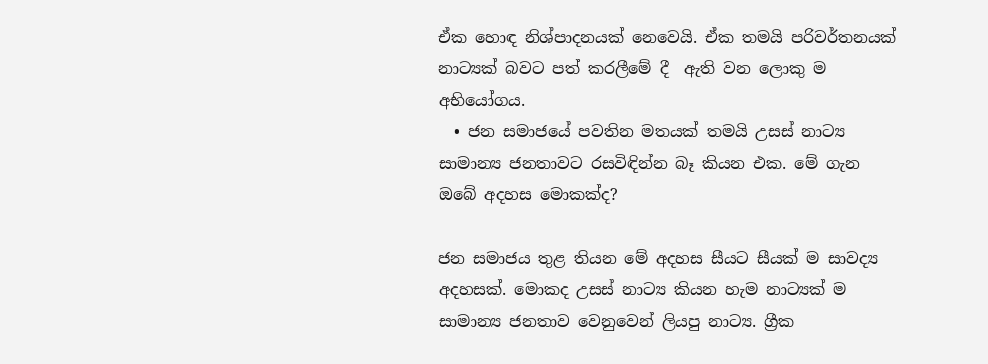ඒක හොඳ නිශ්පාදනයක් නෙවෙයි. ඒක තමයි පරිවර්තනයක් නාට්‍යක් බවට පත් කරලීමේ දී  ඇති වන ලොකු ම අභියෝගය.
  • ජන සමාජයේ පවතින මතයක් තමයි උසස් නාට්‍ය සාමාන්‍ය ජනතාවට රසවිඳින්න බෑ කියන එක. මේ ගැන ඔබේ අදහස මොකක්ද?

ජන සමාජය තුළ තියන මේ අදහස සීයට සීයක් ම සාවද්‍ය අදහසක්. මොකද උසස් නාට්‍ය කියන හැම නාට්‍යක් ම සාමාන්‍ය ජනතාව වෙනුවෙන් ලියපු නාට්‍ය. ග්‍රීක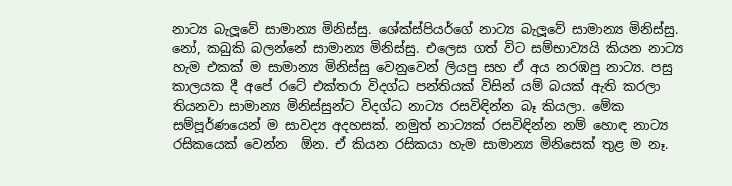නාට්‍ය බැලූවේ සාමාන්‍ය මිනිස්සු. ශේක්ස්පියර්ගේ නාට්‍ය බැලූවේ සාමාන්‍ය මිනිස්සු. නෝ, කබුකි බලන්නේ සාමාන්‍ය මිනිස්සු. එලෙස ගත් විට සම්භාව්‍යයි කියන නාට්‍ය හැම එකක් ම සාමාන්‍ය මිනිස්සු වෙනුවෙන් ලියපු සහ ඒ අය නරඹපු නාට්‍ය. පසු කාලයක දී අපේ රටේ එක්තරා විදග්ධ පන්තියක් විසින් යම් බයක් ඇති කරලා තියනවා සාමාන්‍ය මිනිස්සුන්ට විදග්ධ නාට්‍ය රසවිඳින්න බෑ කියලා. මේක සම්පූර්ණයෙන් ම සාවද්‍ය අදහසක්. නමුත් නාට්‍යක් රසවිඳින්න නම් හොඳ නාට්‍ය රසිකයෙක් වෙන්න  ඕන. ඒ කියන රසිකයා හැම සාමාන්‍ය මිනිසෙක් තුළ ම නෑ.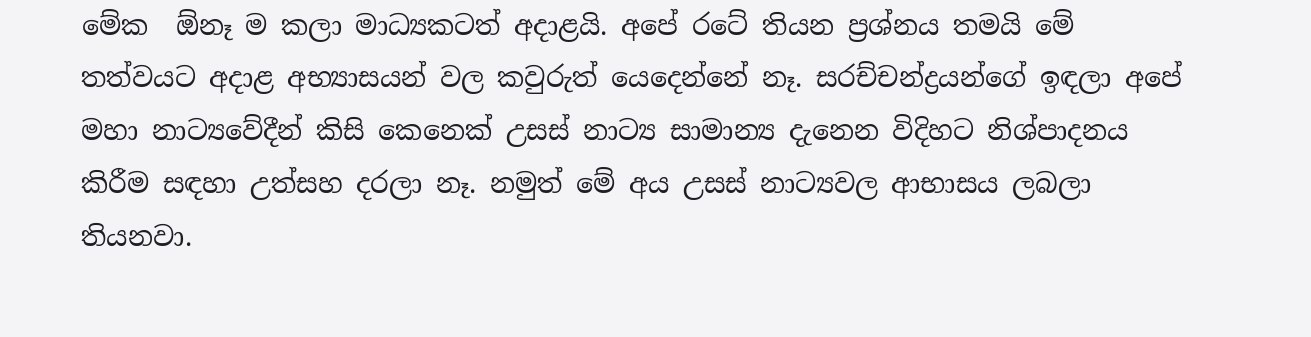මේක  ඕනෑ ම කලා මාධ්‍යකටත් අදාළයි. අපේ රටේ තියන ප්‍රශ්නය තමයි මේ තත්වයට අදාළ අභ්‍යාසයන් වල කවුරුත් යෙදෙන්නේ නෑ. සරච්චන්ද්‍රයන්ගේ ඉඳලා අපේ මහා නාට්‍යවේදීන් කිසි කෙනෙක් උසස් නාට්‍ය සාමාන්‍ය දැනෙන විදිහට නිශ්පාදනය කිරීම සඳහා උත්සහ දරලා නෑ. නමුත් මේ අය උසස් නාට්‍යවල ආභාසය ලබලා තියනවා.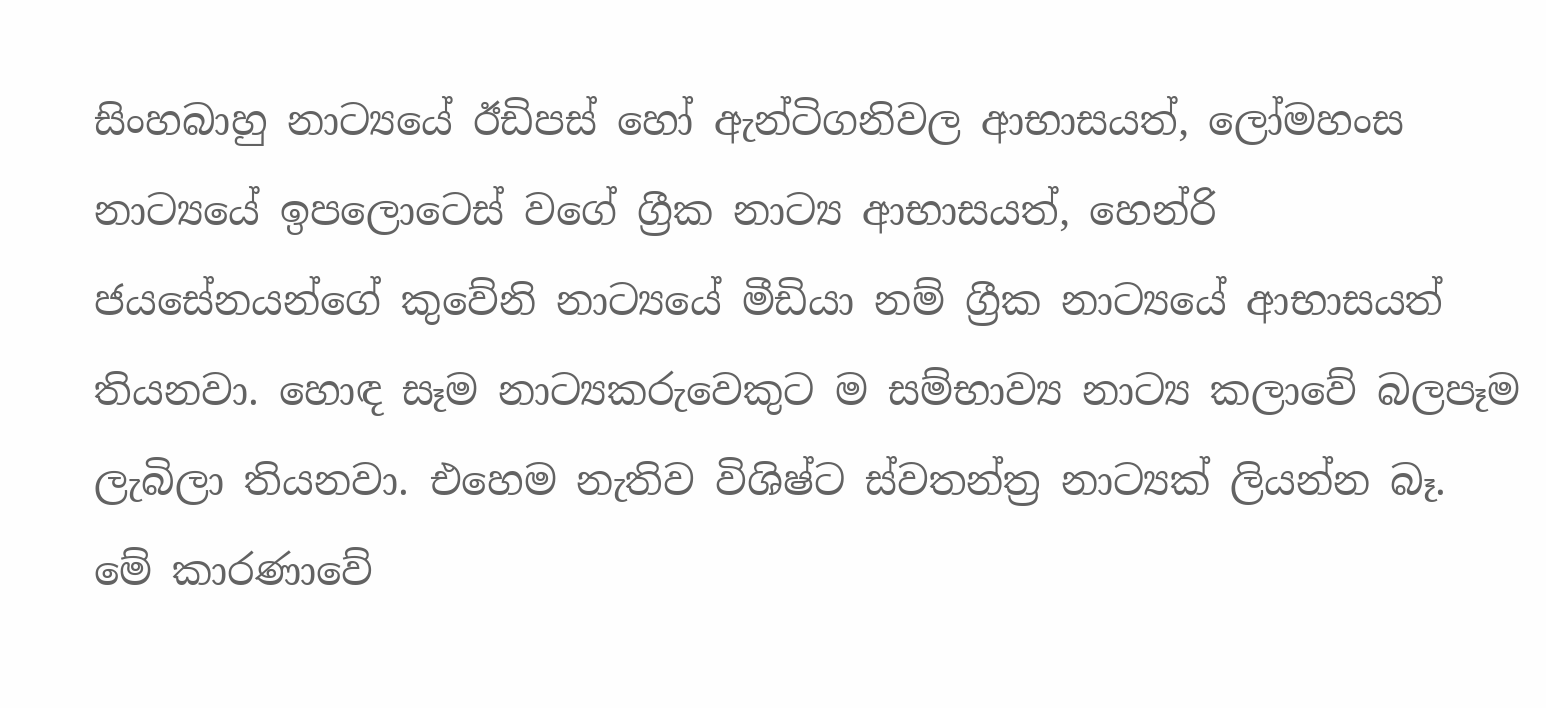සිංහබාහු නාට්‍යයේ ඊඩිපස් හෝ ඇන්ටිගනිවල ආභාසයත්, ලෝමහංස නාට්‍යයේ ඉපලොටෙස් වගේ ග්‍රීක නාට්‍ය ආභාසයත්, හෙන්රි ජයසේනයන්ගේ කුවේනි නාට්‍යයේ මීඩියා නම් ග්‍රීක නාට්‍යයේ ආභාසයත් තියනවා. හොඳ සෑම නාට්‍යකරුවෙකුට ම සම්භාව්‍ය නාට්‍ය කලාවේ බලපෑම ලැබිලා තියනවා. එහෙම නැතිව විශිෂ්ට ස්වතන්ත්‍ර නාට්‍යක් ලියන්න බෑ. මේ කාරණාවේ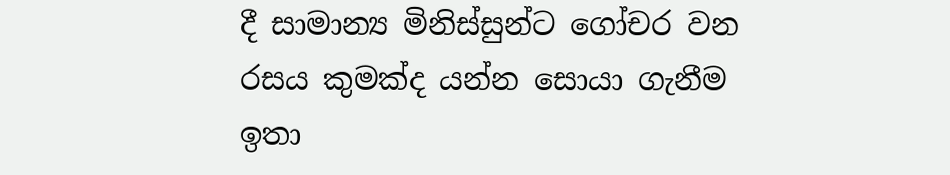දී සාමාන්‍ය මිනිස්සුන්ට ගෝචර වන රසය කුමක්ද යන්න සොයා ගැනීම ඉතා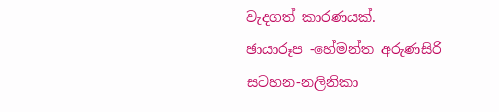වැදගත් කාරණයක්.
ඡායාරූප -හේමන්ත අරුණසිරි
සටහන-නලිනිකා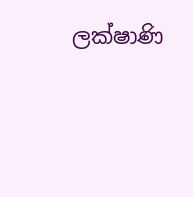ලක්ෂාණි